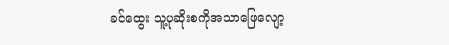ခင်ထွေး သူ့ပုဆိုးစကိုအသာဖြေလျော့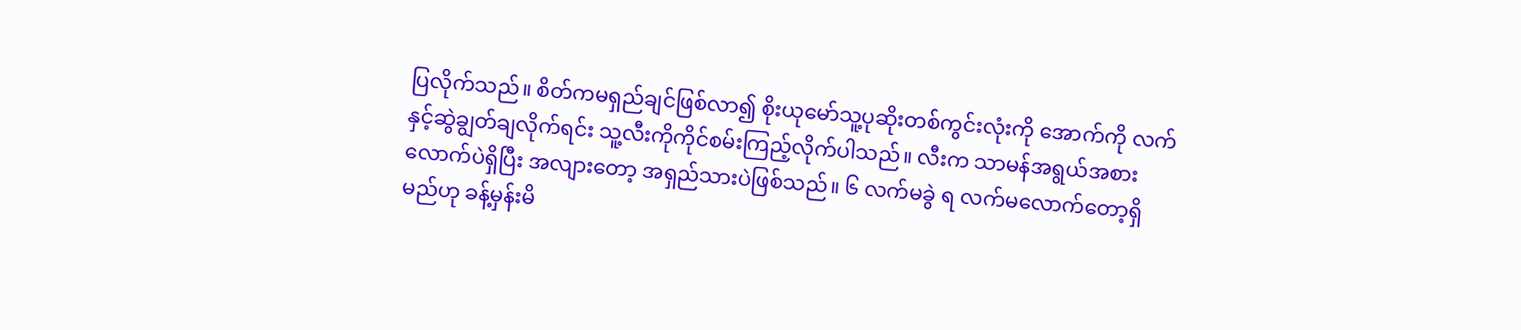ပြလိုက်သည်။ စိတ်ကမရှည်ချင်ဖြစ်လာ၍ စိုးယုမော်သူ့ပုဆိုးတစ်ကွင်းလုံးကို အောက်ကို လက်နှင့်ဆွဲချွတ်ချလိုက်ရင်း သူ့လီးကိုကိုင်စမ်းကြည့်လိုက်ပါသည်။ လီးက သာမန်အရွယ်အစားလောက်ပဲရှိပြီး အလျားတော့ အရှည်သားပဲဖြစ်သည်။ ၆ လက်မခွဲ ရ လက်မလောက်တော့ရှိမည်ဟု ခန့်မှန်းမိ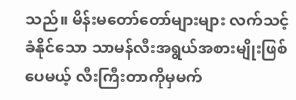သည်။ မိန်းမတော်တော်များများ လက်သင့်ခံနိုင်သော သာမန်လီးအရွယ်အစားမျိုးဖြစ်ပေမယ့် လီးကြီးတာကိုမှမက်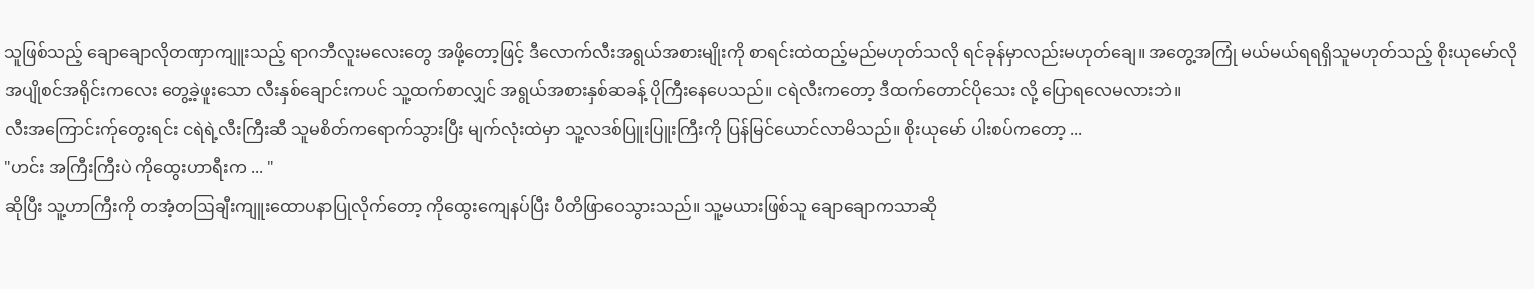သူဖြစ်သည့် ချောချောလိုတဏှာကျူးသည့် ရာဂဘီလူးမလေးတွေ အဖို့တော့ဖြင့် ဒီလောက်လီးအရွယ်အစားမျိုးကို စာရင်းထဲထည့်မည်မဟုတ်သလို ရင်ခုန်မှာလည်းမဟုတ်ချေ။ အတွေ့အကြုံ မယ်မယ်ရရရှိသူမဟုတ်သည့် စိုးယုမော်လိုအပျိုစင်အရိုင်းကလေး တွေ့ခဲ့ဖူးသော လီးနှစ်ချောင်းကပင် သူ့ထက်စာလျှင် အရွယ်အစားနှစ်ဆခန့် ပိုကြီးနေပေသည်။ ငရဲလီးကတော့ ဒီထက်တောင်ပိုသေး လို့ ပြောရလေမလားဘဲ။
လီးအကြောင်းက်ုတွေးရင်း ငရဲရဲ့လီးကြီးဆီ သူမစိတ်ကရောက်သွားပြီး မျက်လုံးထဲမှာ သူ့လဒစ်ပြူးပြူးကြီးကို ပြန်မြင်ယောင်လာမိသည်။ စိုးယုမော် ပါးစပ်ကတော့ ...
"ဟင်း အကြီးကြီးပဲ ကိုထွေးဟာရီးက ... "
ဆိုပြီး သူ့ဟာကြီးကို တအံ့တဩချီးကျူးထောပနာပြုလိုက်တော့ ကိုထွေးကျေနပ်ပြီး ပီတိဖြာဝေသွားသည်။ သူ့မယားဖြစ်သူ ချောချောကသာဆို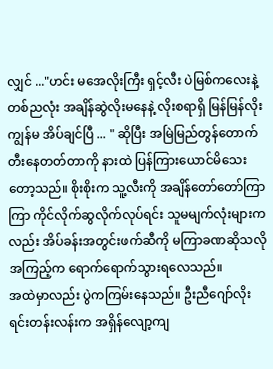လျှင် ..."ဟင်း မအေလိုးကြီး ရှင့်လီး ပဲမြစ်ကလေးနဲ့ တစ်ညလုံး အချိန်ဆွဲလိုးမနေနဲ့ လိုးစရာရှိ မြန်မြန်လိုး ကျွန်မ အိပ်ချင်ပြီ ... " ဆိုပြီး အမြဲမြည်တွန်တောက်တီးနေတတ်တာကို နားထဲ ပြန်ကြားယောင်မိသေးတော့သည်။ စိုးစိုးက သူ့လီးကို အချိန်တော်တော်ကြာကြာ ကိုင်လိုက်ဆွလိုက်လုပ်ရင်း သူမမျက်လုံးများကလည်း အိပ်ခန်းအတွင်းဖက်ဆီကို မကြာခဏဆိုသလို အကြည့်က ရောက်ရောက်သွားရလေသည်။
အထဲမှာလည်း ပွဲကကြမ်းနေသည်။ ဦးညီဂျော်လိုးရင်းတန်းလန်းက အရှိန်လျော့ကျ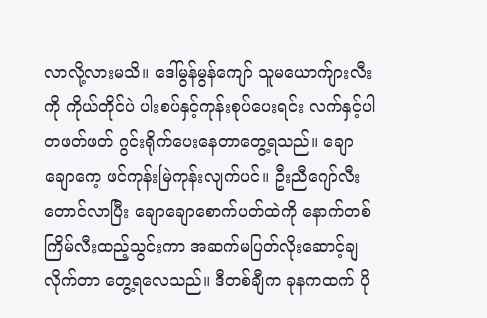လာလို့လားမသိ။ ဒေါ်မွန်မွန်ကျော် သူမယောက်ျားလီးကို ကိုယ်တိုင်ပဲ ပါးစပ်နှင့်ကုန်းစုပ်ပေးရင်း လက်နှင့်ပါ တဖတ်ဖတ် ဂွင်းရိုက်ပေးနေတာတွေ့ရသည်။ ချောချောကေ့ ဖင်ကုန်းမြဲကုန်းလျက်ပင်။ ဦးညီဂျော်လီးတောင်လာပြီး ချောချောစောက်ပတ်ထဲကို နောက်တစ်ကြိမ်လီးထည့်သွင်းကာ အဆက်မပြတ်လိုးဆောင့်ချလိုက်တာ တွေ့ရလေသည်။ ဒီတစ်ချီက ခုနကထက် ပို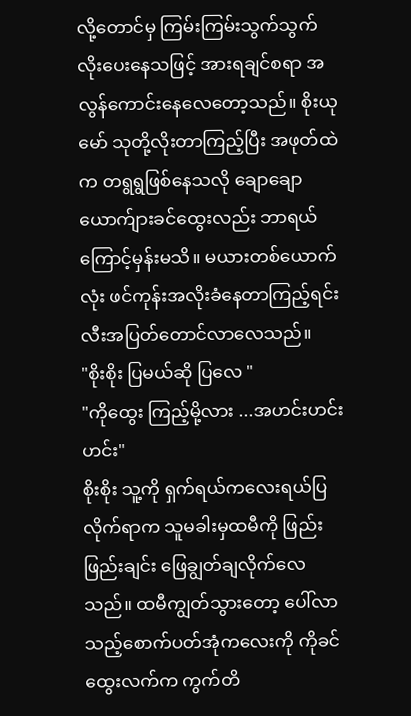လို့တောင်မှ ကြမ်းကြမ်းသွက်သွက်လိုးပေးနေသဖြင့် အားရချင်စရာ အလွန်ကောင်းနေလေတော့သည်။ စိုးယုမော် သုတို့လိုးတာကြည့်ပြီး အဖုတ်ထဲက တရွရွဖြစ်နေသလို ချောချောယောက်ျားခင်ထွေးလည်း ဘာရယ်ကြောင့်မှန်းမသိ။ မယားတစ်ယောက်လုံး ဖင်ကုန်းအလိုးခံနေတာကြည့်ရင်း လီးအပြတ်တောင်လာလေသည်။
"စိုးစိုး ပြမယ်ဆို ပြလေ "
"ကိုထွေး ကြည့်မို့လား ...အဟင်းဟင်း ဟင်း"
စိုးစိုး သူ့ကို ရှက်ရယ်ကလေးရယ်ပြလိုက်ရာက သူမခါးမှထမီကို ဖြည်းဖြည်းချင်း ဖြေချွတ်ချလိုက်လေသည်။ ထမီကျွတ်သွားတော့ ပေါ်လာသည့်စောက်ပတ်အုံကလေးကို ကိုခင်ထွေးလက်က ကွက်တိ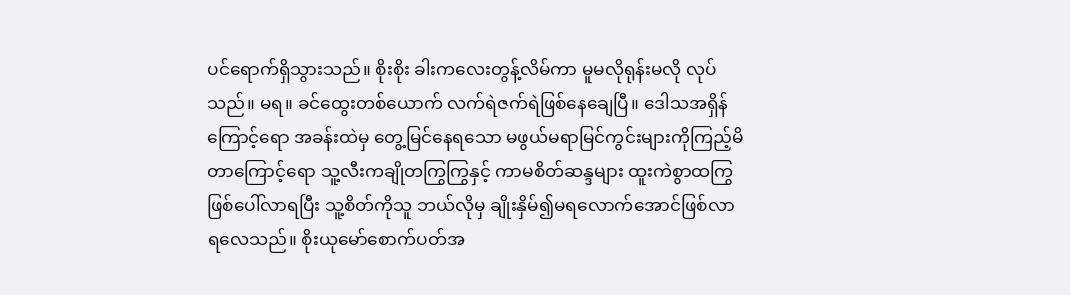ပင်ရောက်ရှိသွားသည်။ စိုးစိုး ခါးကလေးတွန့်လိမ်ကာ မူမလိုရုန်းမလို လုပ်သည်။ မရ။ ခင်ထွေးတစ်ယောက် လက်ရဲဇက်ရဲဖြစ်နေချေပြီ။ ဒေါသအရှိန်ကြောင့်ရော အခန်းထဲမှ တွေ့မြင်နေရသော မဖွယ်မရာမြင်ကွင်းများကိုကြည့်မိတာကြောင့်ရော သူ့လီးကချိုတကြွကြွနှင့် ကာမစိတ်ဆန္ဒများ ထူးကဲစွာထကြွဖြစ်ပေါ်လာရပြီး သူ့စိတ်ကိုသူ ဘယ်လိုမှ ချိုးနှိမ်၍မရလောက်အောင်ဖြစ်လာရလေသည်။ စိုးယုမော်စောက်ပတ်အ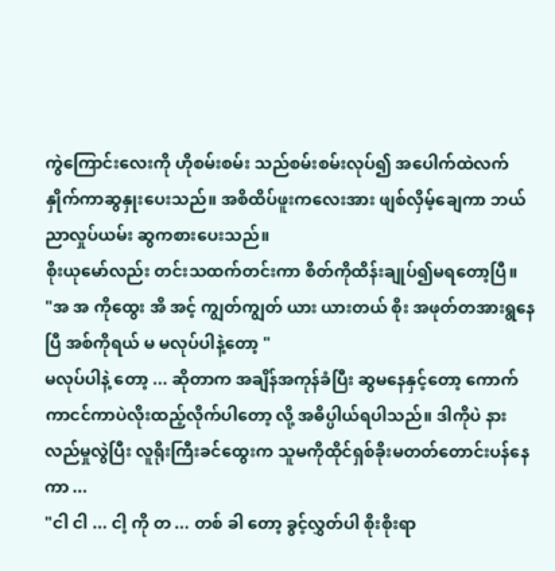ကွဲကြောင်းလေးကို ဟိုစမ်းစမ်း သည်စမ်းစမ်းလုပ်၍ အပေါက်ထဲလက်နှိုက်ကာဆွနှုးပေးသည်။ အစိထိပ်ဖူးကလေးအား ဖျစ်လှိမ့်ချေကာ ဘယ်ညာလှုပ်ယမ်း ဆွကစားပေးသည်။
စိုးယုမော်လည်း တင်းသထက်တင်းကာ စိတ်ကိုထိန်းချုပ်၍မရတော့ပြီ။
"အ အ ကိုထွေး အိ အင့် ကျွတ်ကျွတ် ယား ယားတယ် စိုး အဖုတ်တအားရွနေပြီ အစ်ကိုရယ် မ မလုပ်ပါနဲ့တော့ "
မလုပ်ပါနဲ့ တော့ ... ဆိုတာက အချိန်အကုန်ခံပြီး ဆွမနေနှင့်တော့ ကောက်ကာငင်ကာပဲလိုးထည့်လိုက်ပါတော့ လို့ အဓိပ္ပါယ်ရပါသည်။ ဒါကိုပဲ နားလည်မှုလွဲပြီး လူရိုးကြီးခင်ထွေးက သူမကိုထိုင်ရှစ်ခိုးမတတ်တောင်းပန်နေကာ ...
"ငါ ငါ ... ငါ့ ကို တ ... တစ် ခါ တော့ ခွင့်လွှတ်ပါ စိုးစိုးရာ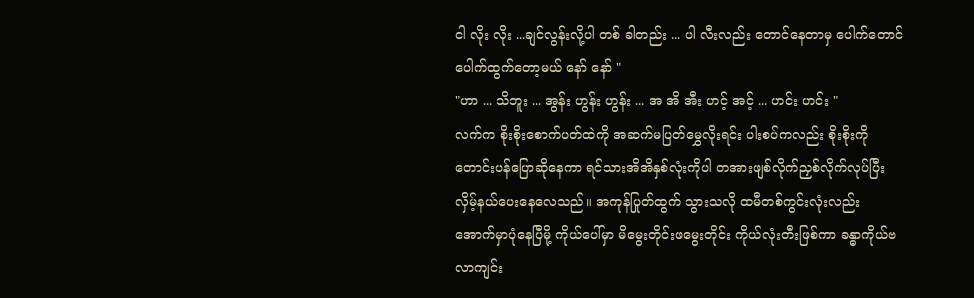ငါ လိုး လိုး ...ချင်လွန်းလို့ပါ တစ် ခါတည်း ... ပါ လီးလည်း တောင်နေတာမှ ပေါက်တောင်ပေါက်ထွက်တော့မယ် နော် နော် "
"ဟာ ... သိဘူး ... အွန်း ဟွန်း ဟွန်း ... အ အိ အီး ဟင့် အင့် ... ဟင်း ဟင်း "
လက်က စိုးစိုးစောက်ပတ်ထဲကို အဆက်မပြတ်မွှေလိုးရင်း ပါးစပ်ကလည်း စိုးစိုးကိုတောင်းပန်ပြောဆိုနေကာ ရင်သားအိအိနှစ်လုံးကိုပါ တအားဖျစ်လိုက်ညှစ်လိုက်လုပ်ပြီး လှိမ့်နယ်ပေးနေလေသည်။ အကုန်ပြုတ်ထွက် သွားသလို ထမီတစ်ကွင်းလုံးလည်း အောက်မှာပုံနေပြီမို့ ကိုယ်ပေါ်မှာ မိမွေးတိုင်းဖမွေးတိုင်း ကိုယ်လုံးတီးဖြစ်ကာ ခန္ဓာကိုယ်ဗလာကျင်း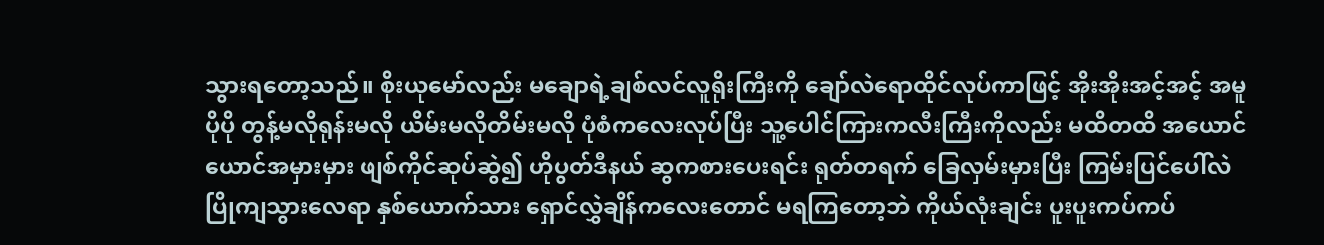သွားရတော့သည်။ စိုးယုမော်လည်း မချောရဲ့ချစ်လင်လူရိုးကြီးကို ချော်လဲရောထိုင်လုပ်ကာဖြင့် အိုးအိုးအင့်အင့် အမူပိုပို တွန့်မလိုရုန်းမလို ယိမ်းမလိုတိမ်းမလို ပုံစံကလေးလုပ်ပြီး သူ့ပေါင်ကြားကလီးကြီးကိုလည်း မထိတထိ အယောင်ယောင်အမှားမှား ဖျစ်ကိုင်ဆုပ်ဆွဲ၍ ဟိုပွတ်ဒီနယ် ဆွကစားပေးရင်း ရုတ်တရက် ခြေလှမ်းမှားပြီး ကြမ်းပြင်ပေါ်လဲပြိုကျသွားလေရာ နှစ်ယောက်သား ရှောင်လွှဲချိန်ကလေးတောင် မရကြတော့ဘဲ ကိုယ်လုံးချင်း ပူးပူးကပ်ကပ်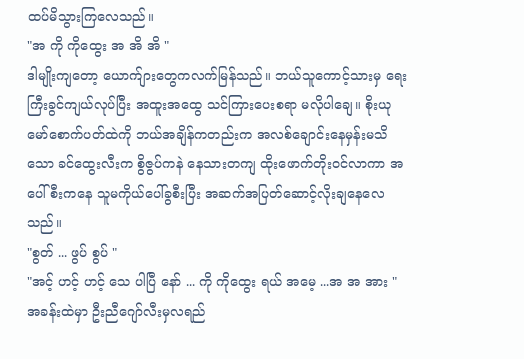ထပ်မိသွားကြလေသည်။
"အ ကို ကိုထွေး အ အိ အိ "
ဒါမျိုးကျတော့ ယောက်ျားတွေကလက်မြန်သည်။ ဘယ်သူကောင့်သားမှ ရေးကြီးခွင်ကျယ်လုပ်ပြီး အထူးအထွေ သင်ကြားပေးစရာ မလိုပါချေ။ စိုးယုမော်စောက်ပတ်ထဲကို ဘယ်အချိန်ကတည်းက အလစ်ချောင်းနေမှန်းမသိသော ခင်ထွေးလီးက စွိဇွပ်ကနဲ နေသားတကျ ထိုးဖောက်တိုးဝင်လာကာ အပေါ်စီးကနေ သူမကိုယ်ပေါ်ခွစီးပြီး အဆက်အပြတ်ဆောင့်လိုးချနေလေသည်။
"စွတ် ... ဖွပ် စွပ် "
"အင့် ဟင့် ဟင့် သေ ပါပြီ နော် ... ကို ကိုထွေး ရယ် အမေ့ ...အ အ အား "
အခန်းထဲမှာ ဦးညီဂျော်လီးမှလရည်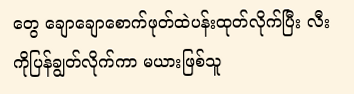တွေ ချောချောစောက်ဖုတ်ထဲပန်းထုတ်လိုက်ပြီး လီးကိုပြန်ချွတ်လိုက်ကာ မယားဖြစ်သူ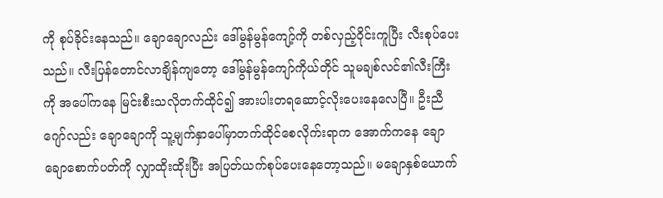ကို စုပ်ခိုင်းနေသည်။ ချောချောလည်း ဒေါ်မွန်မွန်ကျော့်ကို တစ်လှည့်ဝိုင်းကူပြီး လီးစုပ်ပေးသည်။ လီးပြန်တောင်လာချိန်ကျတော့ ဒေါ်မွန်မွန်ကျော်ကိုယ်တိုင် သူမချစ်လင်၏လီးကြီးကို အပေါ်ကနေ မြင်းစီးသလိုတက်ထိုင်၍ အားပါးတရဆောင့်လိုးပေးနေလေပြီ။ ဦးညီဂျော်လည်း ချောချောကို သူ့မျက်နှာပေါ်မှာတက်ထိုင်စေလိုက်းရာက အောက်ကနေ ချောချောစောက်ပတ်ကို လျှာထိုးထိုးပြီး အပြတ်ယက်စုပ်ပေးနေတော့သည်။ မချောနှစ်ယောက်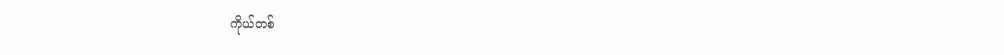ကိုယ်တစ်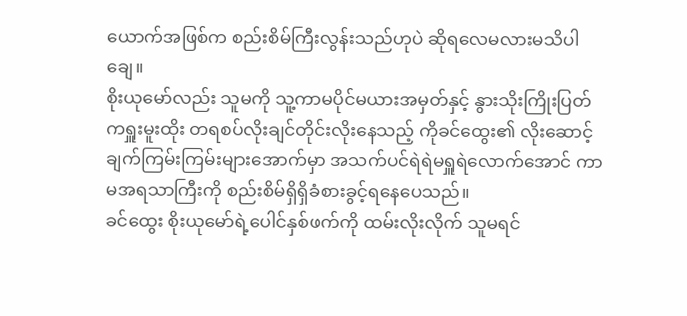ယောက်အဖြစ်က စည်းစိမ်ကြီးလွန်းသည်ဟုပဲ ဆိုရလေမလားမသိပါချေ။
စိုးယုမော်လည်း သူမကို သူ့ကာမပိုင်မယားအမှတ်နှင့် နွားသိုးကြိုးပြတ် ကရှူးမူးထိုး တရစပ်လိုးချင်တိုင်းလိုးနေသည့် ကိုခင်ထွေး၏ လိုးဆောင့်ချက်ကြမ်းကြမ်းများအောက်မှာ အသက်ပင်ရဲရဲမရှူရဲလောက်အောင် ကာမအရသာကြီးကို စည်းစိမ်ရှိရှိခံစားခွင့်ရနေပေသည်။
ခင်ထွေး စိုးယုမော်ရဲ့ပေါင်နှစ်ဖက်ကို ထမ်းလိုးလိုက် သူမရင်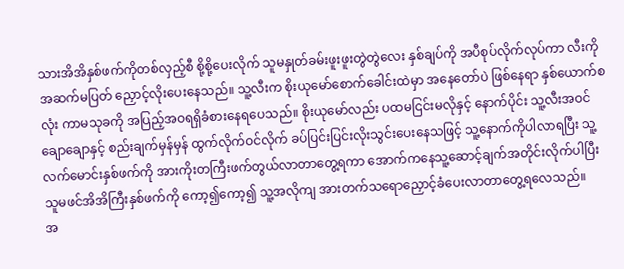သားအိအိနှစ်ဖက်ကိုတစ်လှည့်စီ စို့စို့ပေးလိုက် သူမနှုတ်ခမ်းဖူးဖူးတွဲတွဲလေး နှစ်ချပ်ကို အပီစုပ်လိုက်လုပ်ကာ လီးကို အဆက်မပြတ် ညှောင့်လိုးပေးနေသည်။ သူ့လီးက စိုးယုမော်စောက်ခေါင်းထဲမှာ အနေတော်ပဲ ဖြစ်နေရာ နှစ်ယောက်စလုံး ကာမသုခကို အပြည့်အဝရရှိခံစားနေရပေသည်။ စိုးယုမော်လည်း ပထမငြင်းမလိုနှင့် နောက်ပိုင်း သူ့လီးအဝင်ချောချောနှင့် စည်းချက်မှန်မှန် ထွက်လိုက်ဝင်လိုက် ခပ်ပြင်းပြင်းလိုးသွင်းပေးနေသဖြင့် သူ့နောက်ကိုပါလာရပြီး သူ့လက်မောင်းနှစ်ဖက်ကို အားကိုးတကြီးဖက်တွယ်လာတာတွေ့ရကာ အောက်ကနေသူ့ဆောင့်ချက်အတိုင်းလိုက်ပါပြီး သူမဖင်အိအိကြီးနှစ်ဖက်ကို ကော့၍ကော့၍ သူ့အလိုကျ အားတက်သရောညှောင့်ခံပေးလာတာတွေ့ရလေသည်။
အ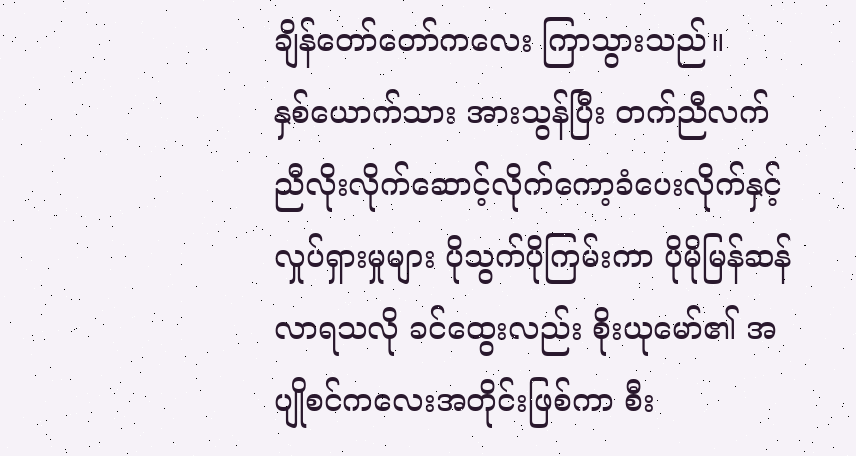ချိန်တော်တော်ကလေး ကြာသွားသည်။
နှစ်ယောက်သား အားသွန်ပြီး တက်ညီလက်ညီလိုးလိုက်ဆောင့်လိုက်ကော့ခံပေးလိုက်နှင့် လှုပ်ရှားမှုများ ပိုသွက်ပိုကြမ်းကာ ပိုမိုမြန်ဆန်လာရသလို ခင်ထွေးလည်း စိုးယုမော်၏ အပျိုစင်ကလေးအတိုင်းဖြစ်ကာ စီး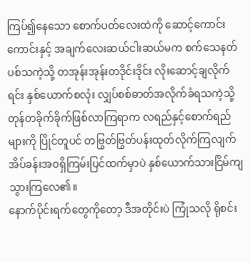ကြပ်၍နေသော စောက်ပတ်လေးထဲကို ဆောင့်ကောင်းကောင်းနှင့် အချက်လေးဆယ်ငါးဆယ်မက စက်သေနတ်ပစ်သကဲ့သို့ တအုန်းအုန်းတဒိုင်းဒိုင်း လိုးဆောင့်ချလိုက်ရင်း နှစ်ယောက်စလုံး လျှပ်စစ်ဓာတ်အလိုက်ခံရသကဲ့သို့ တုန်တခိုက်ခိုက်ဖြစ်လာကြရာက လရည်နှင့်စောက်ရည်များကို ပြိုင်တူပင် တဗြွတ်ဗြွတ်ပန်းထုတ်လိုက်ကြလျက် အိပ်ခန်းအဝရှိကြမ်းပြင်ထက်မှာပဲ နှစ်ယောက်သားငြိမ်ကျသွားကြလေ၏။
နောက်ပိုင်းရက်တွေကိုတော့ ဒီအတိုင်းပဲ ကြုံသလို ရိုစင်း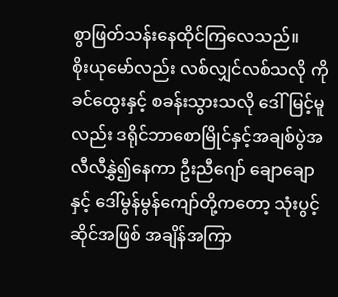စွာဖြတ်သန်းနေထိုင်ကြလေသည်။
စိုးယုမော်လည်း လစ်လျှင်လစ်သလို ကိုခင်ထွေးနှင့် စခန်းသွားသလို ဒေါ်မြင့်မူလည်း ဒရိုင်ဘာစောမြိုင်နှင့်အချစ်ပွဲအလီလီနွှဲ၍နေကာ ဦးညီဂျော် ချောချောနှင့် ဒေါ်မွန်မွန်ကျော်တို့ကတော့ သုံးပွင့်ဆိုင်အဖြစ် အချိန်အကြာ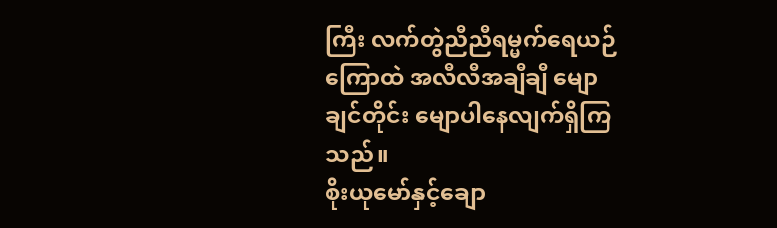ကြီး လက်တွဲညီညီရမ္မက်ရေယဉ်ကြောထဲ အလီလီအချီချီ မျောချင်တိုင်း မျောပါနေလျက်ရှိကြသည်။
စိုးယုမော်နှင့်ချော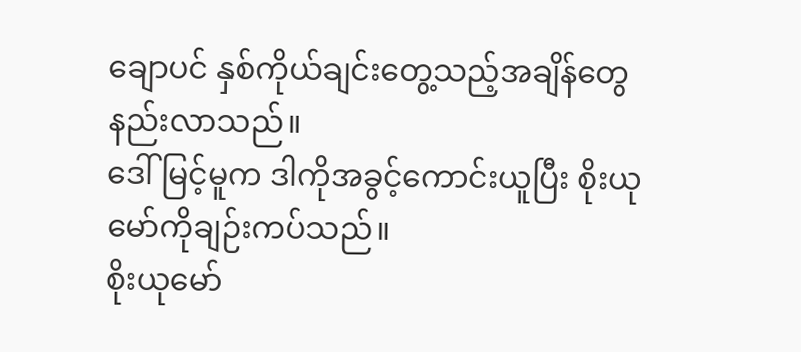ချောပင် နှစ်ကိုယ်ချင်းတွေ့သည့်အချိန်တွေနည်းလာသည်။
ဒေါ်မြင့်မူက ဒါကိုအခွင့်ကောင်းယူပြီး စိုးယုမော်ကိုချဉ်းကပ်သည်။
စိုးယုမော်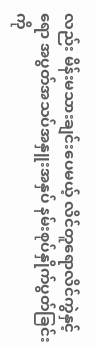လည်း မိန်းမသားချင်းပေမယ့် လိင်တူရောလိင်ကွဲနှင့်ရော အပွတ်အသပ်အနှူးအနှပ် နမ်းစုပ်နှိုက်ပွတ်ခြင်းကို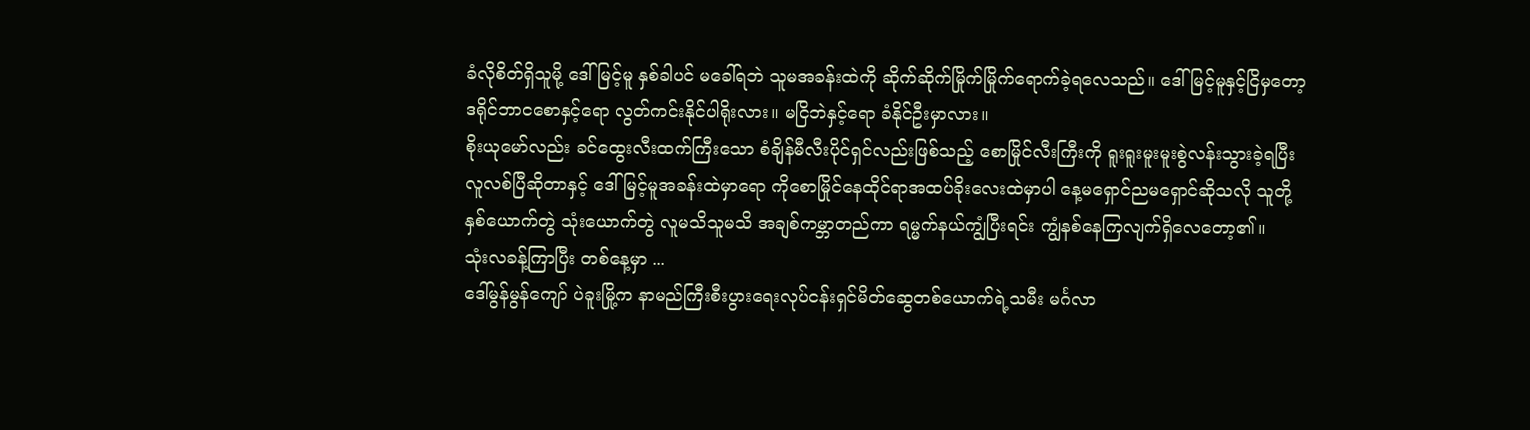ခံလိုစိတ်ရှိသူမို့ ဒေါ်မြင့်မူ နှစ်ခါပင် မခေါ်ရဘဲ သူမအခန်းထဲကို ဆိုက်ဆိုက်မြိုက်မြိုက်ရောက်ခဲ့ရလေသည်။ ဒေါ်မြင့်မူနှင့်ငြိမှတော့ ဒရိုင်ဘာငစောနှင့်ရော လွတ်ကင်းနိုင်ပါရိုးလား။ မငြိဘဲနှင့်ရော ခံနိုင်ဦးမှာလား။
စိုးယုမော်လည်း ခင်ထွေးလီးထက်ကြီးသော စံချိန်မီလီးပိုင်ရှင်လည်းဖြစ်သည့် စောမြိုင်လီးကြီးကို ရူးရူးမူးမူးစွဲလန်းသွားခဲ့ရပြီး လူလစ်ပြီဆိုတာနှင့် ဒေါ်မြင့်မူအခန်းထဲမှာရော ကိုစောမြိုင်နေထိုင်ရာအထပ်ခိုးလေးထဲမှာပါ နေ့မရှောင်ညမရှောင်ဆိုသလို သူတို့နှစ်ယောက်တွဲ သုံးယောက်တွဲ လူမသိသူမသိ အချစ်ကမ္ဘာတည်ကာ ရမ္မက်နယ်ကျွံပြီးရင်း ကျွံနစ်နေကြလျက်ရှိလေတော့၏။
သုံးလခန့်ကြာပြီး တစ်နေ့မှာ ...
ဒေါ်မွန်မွန်ကျော် ပဲခူးမြို့က နာမည်ကြီးစီးပွားရေးလုပ်ငန်းရှင်မိတ်ဆွေတစ်ယောက်ရဲ့သမီး မင်္ဂလာ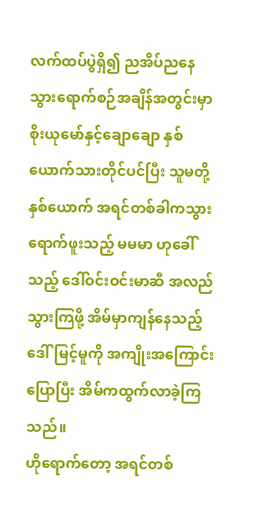လက်ထပ်ပွဲရှိ၍ ညအိပ်ညနေသွားရောက်စဉ်အချိန်အတွင်းမှာ စိုးယုမော်နှင့်ချောချော နှစ်ယောက်သားတိုင်ပင်ပြီး သူမတို့နှစ်ယောက် အရင်တစ်ခါကသွားရောက်ဖူးသည့် မမမာ ဟုခေါ်သည့် ဒေါ်ဝင်းဝင်းမာဆီ အလည်သွားကြဖို့ အိမ်မှာကျန်နေသည့် ဒေါ်မြင့်မူကို အကျိုးအကြောင်းပြောပြီး အိမ်ကထွက်လာခဲ့ကြသည်။
ဟိုရောက်တော့ အရင်တစ်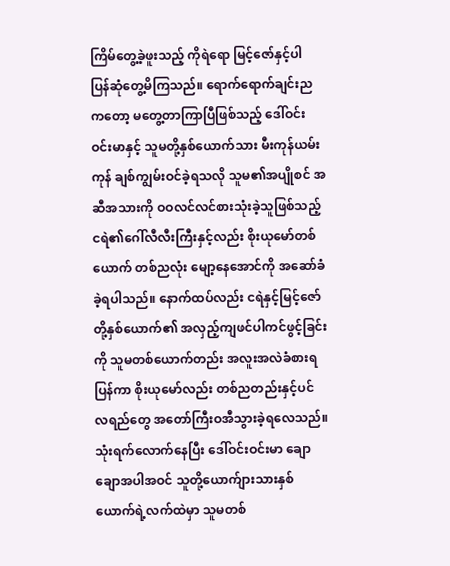ကြိမ်တွေ့ခဲ့ဖူးသည့် ကိုရဲရော မြင့်ဇော်နှင့်ပါ ပြန်ဆုံတွေ့မိကြသည်။ ရောက်ရောက်ချင်းညကတော့ မတွေ့တာကြာပြီဖြစ်သည့် ဒေါ်ဝင်းဝင်းမာနှင့် သူမတို့နှစ်ယောက်သား မီးကုန်ယမ်းကုန် ချစ်ကျွမ်းဝင်ခဲ့ရသလို သူမ၏အပျိုစင် အဆီအသားကို ဝဝလင်လင်စားသုံးခဲ့သူဖြစ်သည့် ငရဲ၏ဂေါ်လီလီးကြီးနှင့်လည်း စိုးယုမော်တစ်ယောက် တစ်ညလုံး မျော့နေအောင်ကို အဆော်ခံခဲ့ရပါသည်။ နောက်ထပ်လည်း ငရဲနှင့်မြင့်ဇော်တို့နှစ်ယောက်၏ အလှည့်ကျဖင်ပါကင်ဖွင့်ခြင်းကို သူမတစ်ယောက်တည်း အလူးအလဲခံစားရပြန်ကာ စိုးယုမော်လည်း တစ်ညတည်းနှင့်ပင် လရည်တွေ အတော်ကြီးဝအီသွားခဲ့ရလေသည်။
သုံးရက်လောက်နေပြီး ဒေါ်ဝင်းဝင်းမာ ချောချောအပါအဝင် သူတို့ယောက်ျားသားနှစ်ယောက်ရဲ့လက်ထဲမှာ သူမတစ်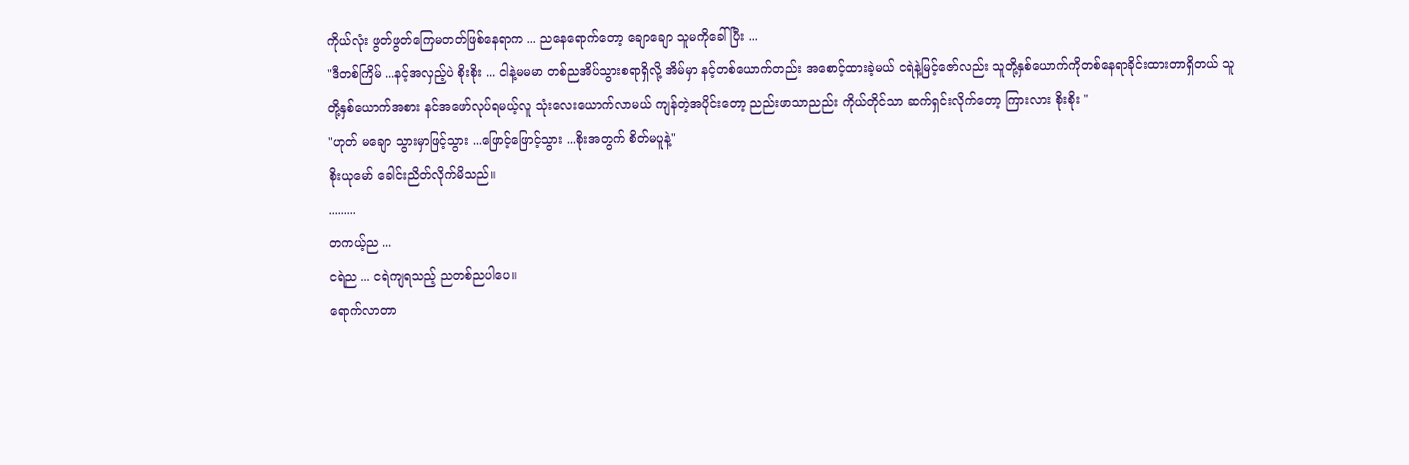ကိုယ်လုံး ဖွတ်ဖွတ်ကြေမတတ်ဖြစ်နေရာက ... ညနေရောက်တော့ ချောချော သူမကိုခေါ်ပြီး ...
"ဒီတစ်ကြိမ် ...နင့်အလှည့်ပဲ စိုးစိုး ... ငါနဲ့မမမာ တစ်ညအိပ်သွားစရာရှိလို့ အိမ်မှာ နင့်တစ်ယောက်တည်း အစောင့်ထားခဲ့မယ် ငရဲနဲ့မြင့်ဇော်လည်း သူတို့နှစ်ယောက်ကိုတစ်နေရာခိုင်းထားတာရှိတယ် သူတို့နှစ်ယောက်အစား နင်အဖော်လုပ်ရမယ့်လူ သုံးလေးယောက်လာမယ် ကျန်တဲ့အပိုင်းတော့ ညည်းဖာသာညည်း ကိုယ်တိုင်သာ ဆက်ရှင်းလိုက်တော့ ကြားလား စိုးစိုး "
"ဟုတ် မချော သွားမှာဖြင့်သွား ...ဖြောင့်ဖြောင့်သွား ...စိုးအတွက် စိတ်မပူနဲ့"
စိုးယုမော် ခေါင်းညိတ်လိုက်မိသည်။
.........
တကယ့်ည ...
ငရဲည ... ငရဲကျရသည့် ညတစ်ညပါပေ။
ရောက်လာတာ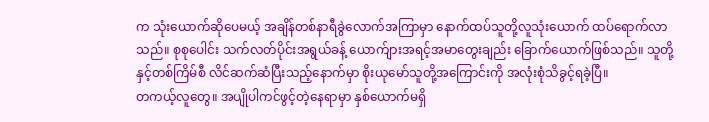က သုံးယောက်ဆိုပေမယ့် အချိန်တစ်နာရီခွဲလောက်အကြာမှာ နောက်ထပ်သူတို့လူသုံးယောက် ထပ်ရောက်လာသည်။ စုစုပေါင်း သက်လတ်ပိုင်းအရွယ်ခန့် ယောက်ျားအရင့်အမာတွေးချည်း ခြောက်ယောက်ဖြစ်သည်။ သူတို့နှင့်တစ်ကြိမ်စီ လိင်ဆက်ဆံပြီးသည့်နောက်မှာ စိုးယုမော်သူတို့အကြောင်းကို အလုံးစုံသိခွင့်ရခဲ့ပြီ။
တကယ့်လူတွေ။ အပျိုပါကင်ဖွင့်တဲ့နေရာမှာ နှစ်ယောက်မရှိ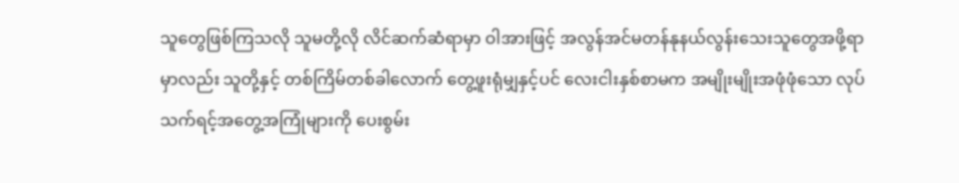သူတွေဖြစ်ကြသလို သူမတို့လို လိင်ဆက်ဆံရာမှာ ဝါအားဖြင့် အလွန်အင်မတန်နုနယ်လွန်းသေးသူတွေအဖို့ရာမှာလည်း သူတို့နှင့် တစ်ကြိမ်တစ်ခါလောက် တွေ့ဖူးရုံမျှနှင့်ပင် လေးငါးနှစ်စာမက အမျိုးမျိုးအဖုံဖုံသော လုပ်သက်ရင့်အတွေ့အကြုံများကို ပေးစွမ်း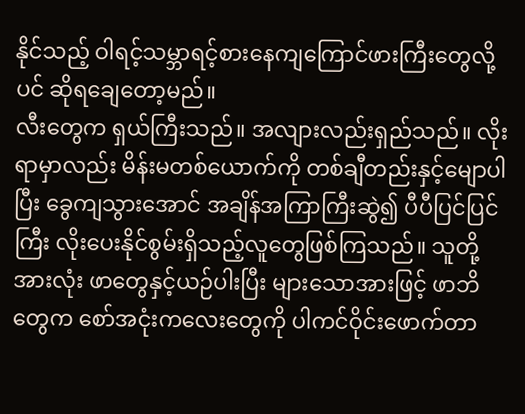နိုင်သည့် ဝါရင့်သမ္ဘာရင့်စားနေကျကြောင်ဖားကြီးတွေလို့ပင် ဆိုရချေတော့မည်။
လီးတွေက ရှယ်ကြီးသည်။ အလျားလည်းရှည်သည်။ လိုးရာမှာလည်း မိန်းမတစ်ယောက်ကို တစ်ချီတည်းနှင့်မျောပါပြီး ခွေကျသွားအောင် အချိန်အကြာကြီးဆွဲ၍ ပီပီပြင်ပြင်ကြီး လိုးပေးနိုင်စွမ်းရှိသည့်လူတွေဖြစ်ကြသည်။ သူတို့အားလုံး ဖာတွေနှင့်ယဉ်ပါးပြီး များသောအားဖြင့် ဖာဘိတွေက စော်အငုံးကလေးတွေကို ပါကင်ဝိုင်းဖောက်တာ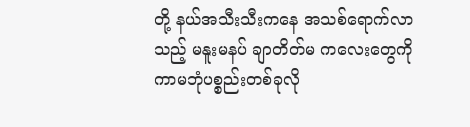တို့ နယ်အသီးသီးကနေ အသစ်ရောက်လာသည့် မနူးမနပ် ချာတိတ်မ ကလေးတွေကို ကာမဘုံပစ္စည်းတစ်ခုလို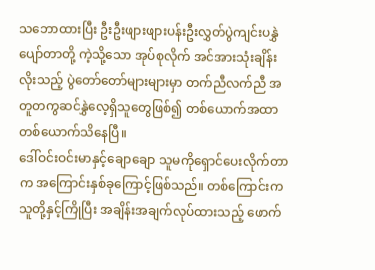သဘောထားပြီး ဦးဦးဖျားဖျားပန်းဦးလွှတ်ပွဲကျင်းပနွှဲပျော်တာတို့ ကဲ့သို့သော အုပ်စုလိုက် အင်အားသုံးချိန်းလိုးသည့် ပွဲတော်တော်များများမှာ တက်ညီလက်ညီ အတူတကွဆင်နွှဲလေ့ရှိသူတွေဖြစ်၍ တစ်ယောက်အထာတစ်ယောက်သိနေပြီ။
ဒေါ်ဝင်းဝင်းမာနှင့်ချောချော သူမကိုရှောင်ပေးလိုက်တာက အကြောင်းနှစ်ခုကြောင့်ဖြစ်သည်။ တစ်ကြောင်းက သူတို့နှင့်ကြိုပြီး အချိန်းအချက်လုပ်ထားသည့် ဖောက်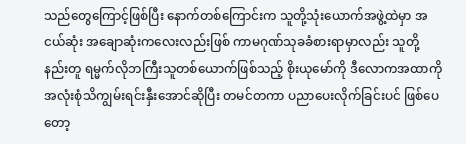သည်တွေကြောင့်ဖြစ်ပြီး နောက်တစ်ကြောင်းက သူတို့သုံးယောက်အဖွဲ့ထဲမှာ အငယ်ဆုံး အချောဆုံးကလေးလည်းဖြစ် ကာမဂုဏ်သုခခံစားရာမှာလည်း သူတို့နည်းတူ ရမ္မက်လိုဘကြီးသူတစ်ယောက်ဖြစ်သည့် စိုးယုမော်ကို ဒီလောကအထာကို အလုံးစုံသိကျွမ်းရင်းနှီးအောင်ဆိုပြီး တမင်တကာ ပညာပေးလိုက်ခြင်းပင် ဖြစ်ပေတော့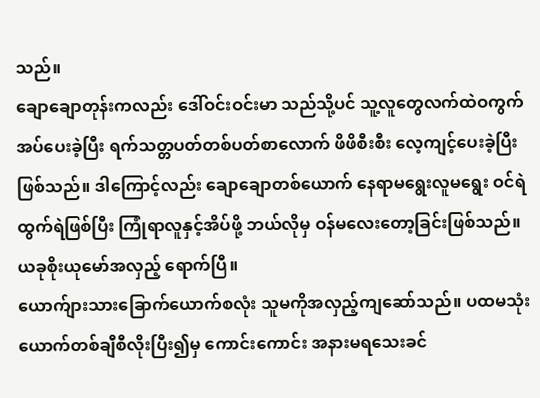သည်။
ချောချောတုန်းကလည်း ဒေါ်ဝင်းဝင်းမာ သည်သို့ပင် သူ့လူတွေလက်ထဲဝကွက်အပ်ပေးခဲ့ပြီး ရက်သတ္တပတ်တစ်ပတ်စာလောက် ဖိဖိစီးစီး လေ့ကျင့်ပေးခဲ့ပြီးဖြစ်သည်။ ဒါကြောင့်လည်း ချောချောတစ်ယောက် နေရာမရွေးလူမရွေး ဝင်ရဲထွက်ရဲဖြစ်ပြီး ကြုံရာလူနှင့်အိပ်ဖို့ ဘယ်လိုမှ ဝန်မလေးတော့ခြင်းဖြစ်သည်။
ယခုစိုးယုမော်အလှည့် ရောက်ပြီ။
ယောက်ျားသားခြောက်ယောက်စလုံး သူမကိုအလှည့်ကျဆော်သည်။ ပထမသုံးယောက်တစ်ချီစီလိုးပြီး၍မှ ကောင်းကောင်း အနားမရသေးခင်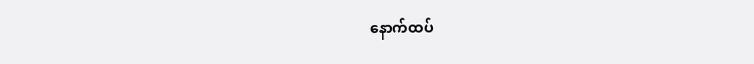နောက်ထပ်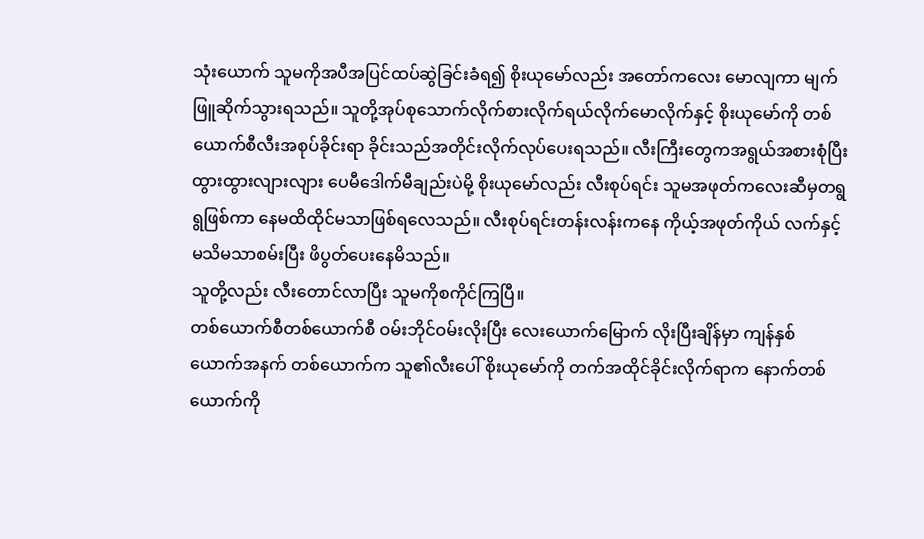သုံးယောက် သူမကိုအပီအပြင်ထပ်ဆွဲခြင်းခံရ၍ စိုးယုမော်လည်း အတော်ကလေး မောလျကာ မျက်ဖြူဆိုက်သွားရသည်။ သူတို့အုပ်စုသောက်လိုက်စားလိုက်ရယ်လိုက်မောလိုက်နှင့် စိုးယုမော်ကို တစ်ယောက်စီလီးအစုပ်ခိုင်းရာ ခိုင်းသည်အတိုင်းလိုက်လုပ်ပေးရသည်။ လီးကြီးတွေကအရွယ်အစားစုံပြီး ထွားထွားလျားလျား ပေမီဒေါက်မီချည်းပဲမို့ စိုးယုမော်လည်း လီးစုပ်ရင်း သူမအဖုတ်ကလေးဆီမှတရွရွဖြစ်ကာ နေမထိထိုင်မသာဖြစ်ရလေသည်။ လီးစုပ်ရင်းတန်းလန်းကနေ ကိုယ့်အဖုတ်ကိုယ် လက်နှင့်မသိမသာစမ်းပြီး ဖိပွတ်ပေးနေမိသည်။
သူတို့လည်း လီးတောင်လာပြီး သူမကိုစကိုင်ကြပြီ။
တစ်ယောက်စီတစ်ယောက်စီ ဝမ်းဘိုင်ဝမ်းလိုးပြီး လေးယောက်မြောက် လိုးပြီးချိန်မှာ ကျန်နှစ်ယောက်အနက် တစ်ယောက်က သူ၏လီးပေါ် စိုးယုမော်ကို တက်အထိုင်ခိုင်းလိုက်ရာက နောက်တစ်ယောက်ကို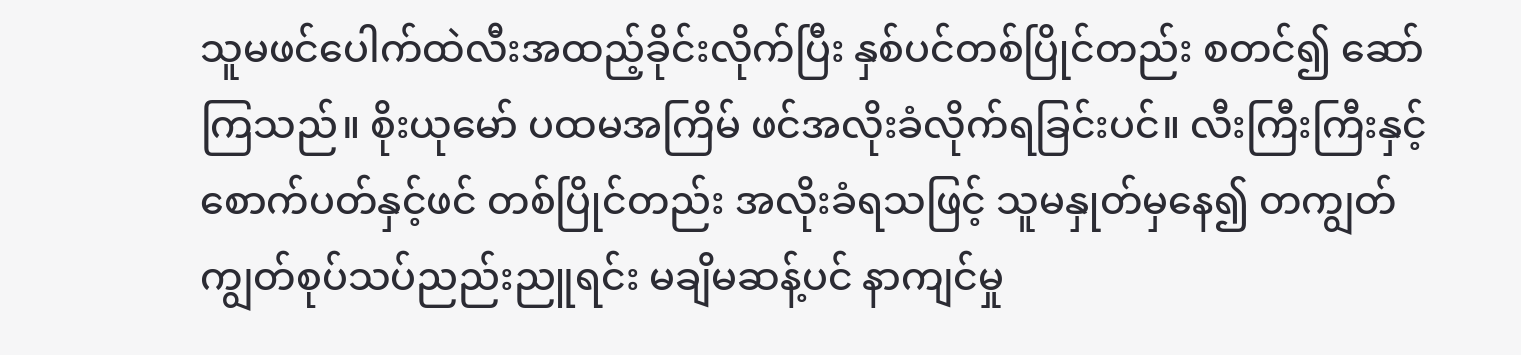သူမဖင်ပေါက်ထဲလီးအထည့်ခိုင်းလိုက်ပြီး နှစ်ပင်တစ်ပြိုင်တည်း စတင်၍ ဆော်ကြသည်။ စိုးယုမော် ပထမအကြိမ် ဖင်အလိုးခံလိုက်ရခြင်းပင်။ လီးကြီးကြီးနှင့် စောက်ပတ်နှင့်ဖင် တစ်ပြိုင်တည်း အလိုးခံရသဖြင့် သူမနှုတ်မှနေ၍ တကျွတ်ကျွတ်စုပ်သပ်ညည်းညူရင်း မချိမဆန့်ပင် နာကျင်မှု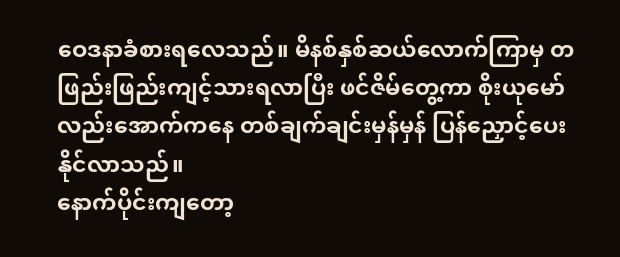ဝေဒနာခံစားရလေသည်။ မိနစ်နှစ်ဆယ်လောက်ကြာမှ တဖြည်းဖြည်းကျင့်သားရလာပြီး ဖင်ဇိမ်တွေ့ကာ စိုးယုမော်လည်းအောက်ကနေ တစ်ချက်ချင်းမှန်မှန် ပြန်ညှောင့်ပေးနိုင်လာသည်။
နောက်ပိုင်းကျတော့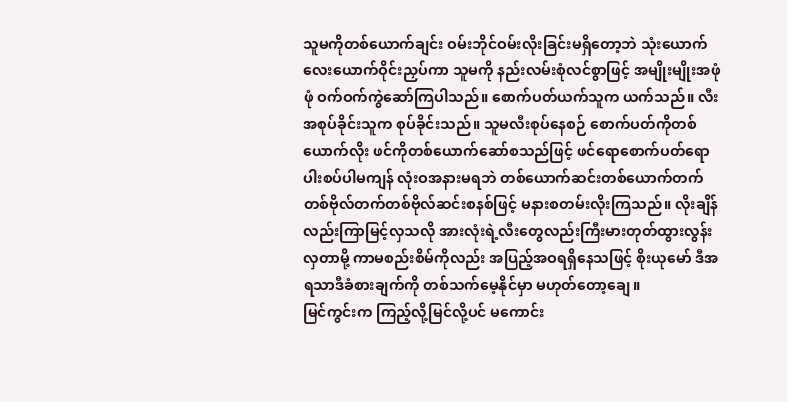သူမကိုတစ်ယောက်ချင်း ဝမ်းဘိုင်ဝမ်းလိုးခြင်းမရှိတော့ဘဲ သုံးယောက်လေးယောက်ဝိုင်းညှပ်ကာ သူမကို နည်းလမ်းစုံလင်စွာဖြင့် အမျိုးမျိုးအဖုံဖုံ ဝက်ဝက်ကွဲဆော်ကြပါသည်။ စောက်ပတ်ယက်သူက ယက်သည်။ လီးအစုပ်ခိုင်းသူက စုပ်ခိုင်းသည်။ သူမလီးစုပ်နေစဉ် စောက်ပတ်ကိုတစ်ယောက်လိုး ဖင်ကိုတစ်ယောက်ဆော်စသည်ဖြင့် ဖင်ရောစောက်ပတ်ရော ပါးစပ်ပါမကျန် လုံးဝအနားမရဘဲ တစ်ယောက်ဆင်းတစ်ယောက်တက် တစ်ဗိုလ်တက်တစ်ဗိုလ်ဆင်းစနစ်ဖြင့် မနားစတမ်းလိုးကြသည်။ လိုးချိန်လည်းကြာမြင့်လှသလို အားလုံးရဲ့လီးတွေလည်းကြီးမားတုတ်ထွားလွန်းလှတာမို့ ကာမစည်းစိမ်ကိုလည်း အပြည့်အဝရရှိနေသဖြင့် စိုးယုမော် ဒီအရသာဒီခံစားချက်ကို တစ်သက်မေ့နိုင်မှာ မဟုတ်တော့ချေ။
မြင်ကွင်းက ကြည့်လို့မြင်လို့ပင် မကောင်း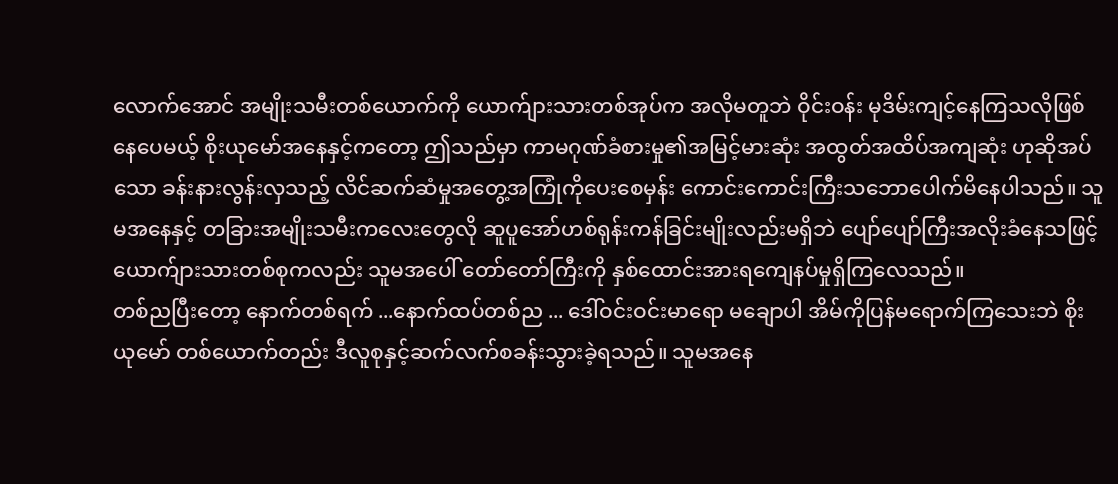လောက်အောင် အမျိုးသမီးတစ်ယောက်ကို ယောက်ျားသားတစ်အုပ်က အလိုမတူဘဲ ဝိုင်းဝန်း မုဒိမ်းကျင့်နေကြသလိုဖြစ်နေပေမယ့် စိုးယုမော်အနေနှင့်ကတော့ ဤသည်မှာ ကာမဂုဏ်ခံစားမှု၏အမြင့်မားဆုံး အထွတ်အထိပ်အကျဆုံး ဟုဆိုအပ်သော ခန်းနားလွန်းလှသည့် လိင်ဆက်ဆံမှုအတွေ့အကြုံကိုပေးစေမှန်း ကောင်းကောင်းကြီးသဘောပေါက်မိနေပါသည်။ သူမအနေနှင့် တခြားအမျိုးသမီးကလေးတွေလို ဆူပူအော်ဟစ်ရုန်းကန်ခြင်းမျိုးလည်းမရှိဘဲ ပျော်ပျော်ကြီးအလိုးခံနေသဖြင့် ယောက်ျားသားတစ်စုကလည်း သူမအပေါ် တော်တော်ကြီးကို နှစ်ထောင်းအားရကျေနပ်မှုရှိကြလေသည်။
တစ်ညပြီးတော့ နောက်တစ်ရက် ...နောက်ထပ်တစ်ည ... ဒေါ်ဝင်းဝင်းမာရော မချောပါ အိမ်ကိုပြန်မရောက်ကြသေးဘဲ စိုးယုမော် တစ်ယောက်တည်း ဒီလူစုနှင့်ဆက်လက်စခန်းသွားခဲ့ရသည်။ သူမအနေ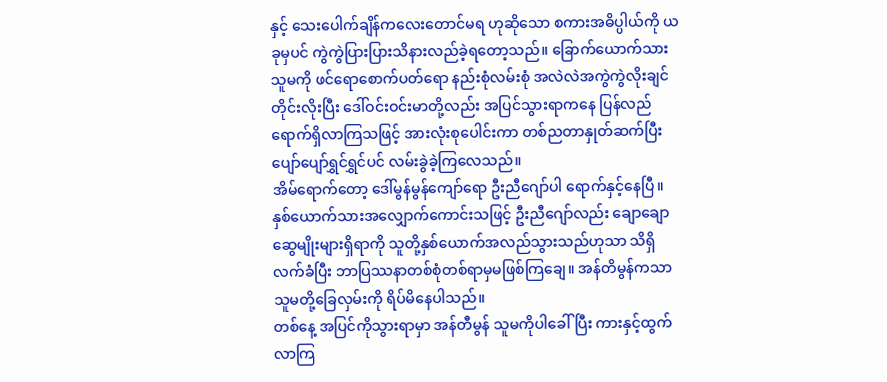နှင့် သေးပေါက်ချိန်ကလေးတောင်မရ ဟုဆိုသော စကားအဓိပ္ပါယ်ကို ယခုမှပင် ကွဲကွဲပြားပြားသိနားလည်ခဲ့ရတော့သည်။ ခြောက်ယောက်သား သူမကို ဖင်ရောစောက်ပတ်ရော နည်းစုံလမ်းစုံ အလဲလဲအကွဲကွဲလိုးချင်တိုင်းလိုးပြီး ဒေါ်ဝင်းဝင်းမာတို့လည်း အပြင်သွားရာကနေ ပြန်လည်ရောက်ရှိလာကြသဖြင့် အားလုံးစုပေါင်းကာ တစ်ညတာနှုတ်ဆက်ပြီး ပျော်ပျော်ရွှင်ရွှင်ပင် လမ်းခွဲခဲ့ကြလေသည်။
အိမ်ရောက်တော့ ဒေါ်မွန်မွန်ကျော်ရော ဦးညီဂျော်ပါ ရောက်နှင့်နေပြီ။
နှစ်ယောက်သားအလျှောက်ကောင်းသဖြင့် ဦးညီဂျော်လည်း ချောချောဆွေမျိုးများရှိရာကို သူတို့နှစ်ယောက်အလည်သွားသည်ဟုသာ သိရှိလက်ခံပြီး ဘာပြဿနာတစ်စုံတစ်ရာမှမဖြစ်ကြချေ။ အန်တိမွန်ကသာ သူမတို့ခြေလှမ်းကို ရိပ်မိနေပါသည်။
တစ်နေ့ အပြင်ကိုသွားရာမှာ အန်တီမွန် သူမကိုပါခေါ်ပြီး ကားနှင့်ထွက်လာကြ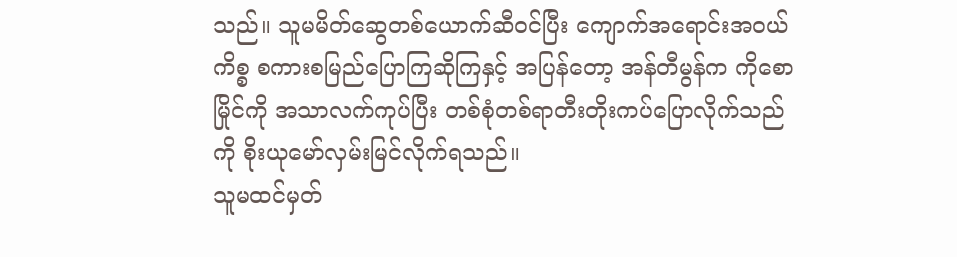သည်။ သူမမိတ်ဆွေတစ်ယောက်ဆီဝင်ပြီး ကျောက်အရောင်းအဝယ်ကိစ္စ စကားစမြည်ပြောကြဆိုကြနှင့် အပြန်တော့ အန်တီမွန်က ကိုစောမြိုင်ကို အသာလက်ကုပ်ပြီး တစ်စုံတစ်ရာတီးတိုးကပ်ပြောလိုက်သည်ကို စိုးယုမော်လှမ်းမြင်လိုက်ရသည်။
သူမထင်မှတ်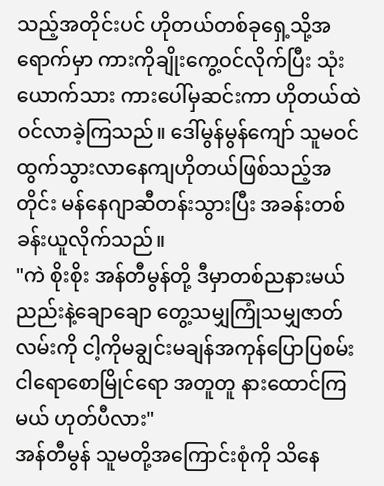သည့်အတိုင်းပင် ဟိုတယ်တစ်ခုရှေ့သို့အရောက်မှာ ကားကိုချိုးကွေ့ဝင်လိုက်ပြီး သုံးယောက်သား ကားပေါ်မှဆင်းကာ ဟိုတယ်ထဲဝင်လာခဲ့ကြသည်။ ဒေါ်မွန်မွန်ကျော် သူမဝင်ထွက်သွားလာနေကျဟိုတယ်ဖြစ်သည့်အတိုင်း မန်နေဂျာဆီတန်းသွားပြီး အခန်းတစ်ခန်းယူလိုက်သည်။
"ကဲ စိုးစိုး အန်တီမွန်တို့ ဒီမှာတစ်ညနားမယ် ညည်းနဲ့ချောချော တွေ့သမျှကြုံသမျှဇာတ်လမ်းကို ငါ့ကိုမချွင်းမချန်အကုန်ပြောပြစမ်း ငါရောစောမြိုင်ရော အတူတူ နားထောင်ကြမယ် ဟုတ်ပီလား"
အန်တီမွန် သူမတို့အကြောင်းစုံကို သိနေ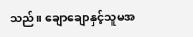သည်။ ချောချောနှင့်သူမအ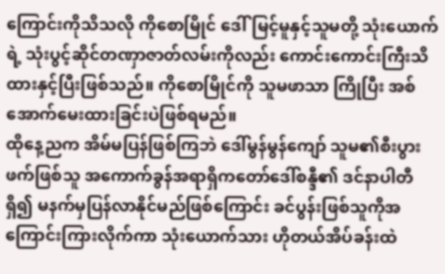ကြောင်းကိုသိသလို ကိုစောမြိုင် ဒေါ်မြင့်မူနှင့်သူမတို့ သုံးယောက်ရဲ့ သုံးပွင့်ဆိုင်တဏှာဇာတ်လမ်းကိုလည်း ကောင်းကောင်းကြီးသိထားနှင့်ပြီးဖြစ်သည်။ ကိုစောမြိုင်ကို သူမဖာသာ ကြိုပြီး အစ်အောက်မေးထားခြင်းပဲဖြစ်ရမည်။
ထိုနေ့ညက အိမ်မပြန်ဖြစ်ကြဘဲ ဒေါ်မွန်မွန်ကျော် သူမ၏စီးပွားဖက်ဖြစ်သူ အကောက်ခွန်အရာရှိကတော်ဒေါ်စန္ဒီ၏ ဒင်နာပါတီရှိ၍ မနက်မှပြန်လာနိုင်မည်ဖြစ်ကြောင်း ခင်ပွန်းဖြစ်သူကိုအကြောင်းကြားလိုက်ကာ သုံးယောက်သား ဟိုတယ်အိပ်ခန်းထဲ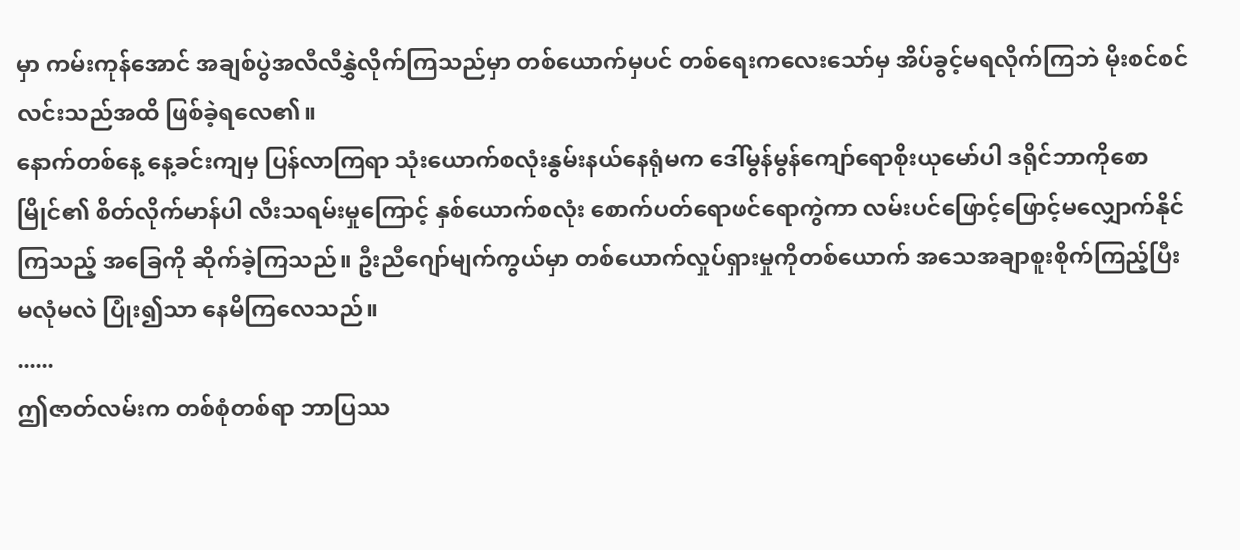မှာ ကမ်းကုန်အောင် အချစ်ပွဲအလီလီနွှဲလိုက်ကြသည်မှာ တစ်ယောက်မှပင် တစ်ရေးကလေးသော်မှ အိပ်ခွင့်မရလိုက်ကြဘဲ မိုးစင်စင်လင်းသည်အထိ ဖြစ်ခဲ့ရလေ၏။
နောက်တစ်နေ့ နေ့ခင်းကျမှ ပြန်လာကြရာ သုံးယောက်စလုံးနွမ်းနယ်နေရုံမက ဒေါ်မွန်မွန်ကျော်ရောစိုးယုမော်ပါ ဒရိုင်ဘာကိုစောမြိုင်၏ စိတ်လိုက်မာန်ပါ လီးသရမ်းမှုကြောင့် နှစ်ယောက်စလုံး စောက်ပတ်ရောဖင်ရောကွဲကာ လမ်းပင်ဖြောင့်ဖြောင့်မလျှောက်နိုင်ကြသည့် အခြေကို ဆိုက်ခဲ့ကြသည်။ ဦးညီဂျော်မျက်ကွယ်မှာ တစ်ယောက်လှုပ်ရှားမှုကိုတစ်ယောက် အသေအချာစူးစိုက်ကြည့်ပြီး မလုံမလဲ ပြုံး၍သာ နေမိကြလေသည်။
......
ဤဇာတ်လမ်းက တစ်စုံတစ်ရာ ဘာပြဿ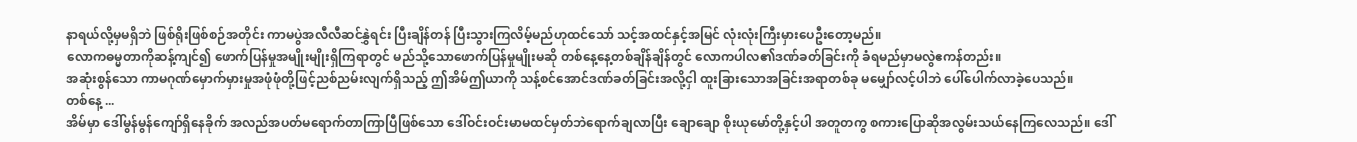နာရယ်လို့မှမရှိဘဲ ဖြစ်ရိုးဖြစ်စဉ်အတိုင်း ကာမပွဲအလီလီဆင်နွှဲရင်း ပြီးချိန်တန် ပြီးသွားကြလိမ့်မည်ဟုထင်သော် သင့်အထင်နှင့်အမြင် လုံးလုံးကြီးမှားပေဦးတော့မည်။
လောကဓမ္မတာကိုဆန့်ကျင်၍ ဖောက်ပြန်မှုအမျိုးမျိုးရှိကြရာတွင် မည်သို့သောဖောက်ပြန်မှုမျိုးမဆို တစ်နေ့နေ့တစ်ချိန်ချိန်တွင် လောကပါလ၏ဒဏ်ခတ်ခြင်းကို ခံရမည်မှာမလွဲဧကန်တည်း။
အဆုံးစွန်သော ကာမဂုဏ်မှောက်မှားမှုအဖုံဖုံတို့ဖြင့်ညစ်ညမ်းလျက်ရှိသည့် ဤအိမ်ဤယာကို သန့်စင်အောင်ဒဏ်ခတ်ခြင်းအလို့ငှါ ထူးခြားသောအခြင်းအရာတစ်ခု မမျှော်လင့်ပါဘဲ ပေါ်ပေါက်လာခဲ့ပေသည်။
တစ်နေ့ ...
အိမ်မှာ ဒေါ်မွန်မွန်ကျော်ရှိနေခိုက် အလည်အပတ်မရောက်တာကြာပြီဖြစ်သော ဒေါ်ဝင်းဝင်းမာမထင်မှတ်ဘဲရောက်ချလာပြီး ချောချော စိုးယုမော်တို့နှင့်ပါ အတူတကွ စကားပြောဆိုအလွမ်းသယ်နေကြလေသည်။ ဒေါ်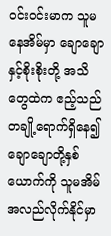ဝင်းဝင်းမာက သူမနေအိမ်မှာ ချောချောနှင့်စိုးစိုးတို့ အသိတွေထဲက ဧည့်သည်တချို့ရောက်ရှိနေ၍ ချောချောတို့နှစ်ယောက်ကို သူမအိမ်အလည်လိုက်နိုင်မှာ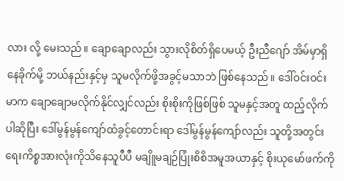လား လို့ မေးသည်။ ချောချောလည်း သွားလိုစိတ်ရှိပေမယ့် ဦးညီဂျော် အိမ်မှာရှိနေခိုက်မို့ ဘယ်နည်းနှင့်မှ သူမလိုက်ဖို့အခွင့်မသာဘဲ ဖြစ်နေသည်။ ဒေါ်ဝင်းဝင်းမာက ချောချောမလိုက်နိုင်လျှင်လည်း စိုးစိုးကိုဖြစ်ဖြစ် သူမနှင့်အတူ ထည့်လိုက်ပါဆိုပြီး ဒေါ်မွန်မွန်ကျော်ထံခွင့်တောင်းရာ ဒေါ်မွန်မွန်ကျော်လည်း သူတို့အတွင်းရေးကိစ္စအားလုံးကိုသိနေသူပီပီ မချိူမချဉ်ပြုံးစိစိအမူအယာနှင့် စိုးယုမော်ဖက်ကို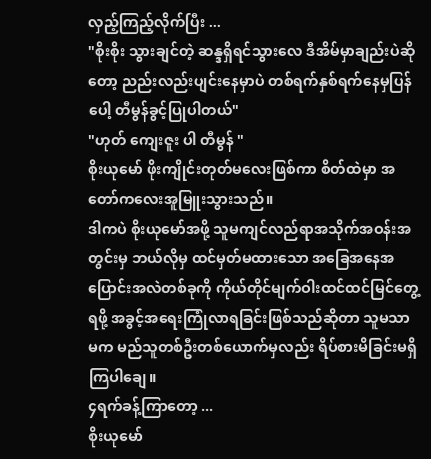လှည့်ကြည့်လိုက်ပြီး ...
"စိုးစိုး သွားချင်တဲ့ ဆန္ဒရှိရင်သွားလေ ဒီအိမ်မှာချည်းပဲဆိုတော့ ညည်းလည်းပျင်းနေမှာပဲ တစ်ရက်နှစ်ရက်နေမှပြန်ပေါ့ တီမွန်ခွင့်ပြုပါတယ်"
"ဟုတ် ကျေးဇူး ပါ တီမွန် "
စိုးယုမော် ဖိုးကျိုင်းတုတ်မလေးဖြစ်ကာ စိတ်ထဲမှာ အတော်ကလေးအူမြူးသွားသည်။
ဒါကပဲ စိုးယုမော်အဖို့ သူမကျင်လည်ရာအသိုက်အဝန်းအတွင်းမှ ဘယ်လိုမှ ထင်မှတ်မထားသော အခြေအနေအပြောင်းအလဲတစ်ခုကို ကိုယ်တိုင်မျက်ဝါးထင်ထင်မြင်တွေ့ရဖို့ အခွင့်အရေးကြုံလာရခြင်းဖြစ်သည်ဆိုတာ သူမသာမက မည်သူတစ်ဦးတစ်ယောက်မှလည်း ရိပ်စားမိခြင်းမရှိကြပါချေ။
၄ရက်ခန့်ကြာတော့ ...
စိုးယုမော်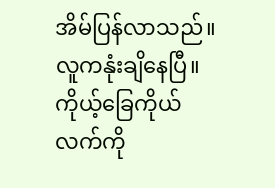အိမ်ပြန်လာသည်။
လူကနုံးချိနေပြီ။ ကိုယ့်ခြေကိုယ်လက်ကို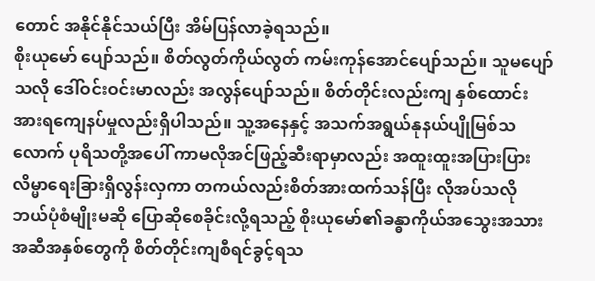တောင် အနိုင်နိုင်သယ်ပြီး အိမ်ပြန်လာခဲ့ရသည်။
စိုးယုမော် ပျော်သည်။ စိတ်လွတ်ကိုယ်လွတ် ကမ်းကုန်အောင်ပျော်သည်။ သူမပျော်သလို ဒေါ်ဝင်းဝင်းမာလည်း အလွန်ပျော်သည်။ စိတ်တိုင်းလည်းကျ နှစ်ထောင်းအားရကျေနပ်မှုလည်းရှိပါသည်။ သူ့အနေနှင့် အသက်အရွယ်နုနယ်ပျိုမြစ်သလောက် ပုရိသတို့အပေါ် ကာမလိုအင်ဖြည့်ဆီးရာမှာလည်း အထူးထူးအပြားပြားလိမ္မာရေးခြားရှိလွန်းလှကာ တကယ်လည်းစိတ်အားထက်သန်ပြီး လိုအပ်သလို ဘယ်ပုံစံမျိုးမဆို ပြောဆိုစေခိုင်းလို့ရသည့် စိုးယုမော်၏ခန္ဓာကိုယ်အသွေးအသား အဆီအနှစ်တွေကို စိတ်တိုင်းကျစီရင်ခွင့်ရသ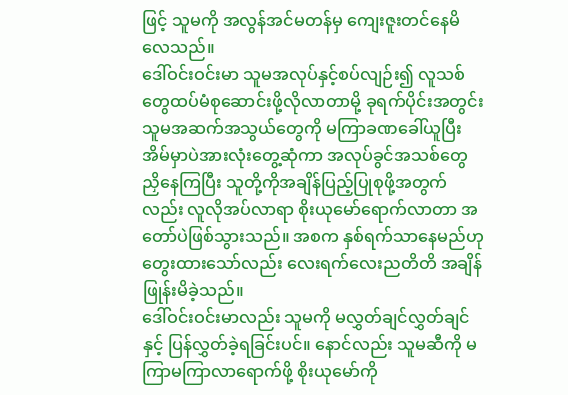ဖြင့် သူမကို အလွန်အင်မတန်မှ ကျေးဇူးတင်နေမိလေသည်။
ဒေါ်ဝင်းဝင်းမာ သူမအလုပ်နှင့်စပ်လျဉ်း၍ လူသစ်တွေထပ်မံစုဆောင်းဖို့လိုလာတာမို့ ခုရက်ပိုင်းအတွင်း သူမအဆက်အသွယ်တွေကို မကြာခဏခေါ်ယူပြီး အိမ်မှာပဲအားလုံးတွေ့ဆုံကာ အလုပ်ခွင်အသစ်တွေညှိနေကြပြီး သူတို့ကိုအချိန်ပြည့်ပြုစုဖို့အတွက်လည်း လူလိုအပ်လာရာ စိုးယုမော်ရောက်လာတာ အတော်ပဲဖြစ်သွားသည်။ အစက နှစ်ရက်သာနေမည်ဟုတွေးထားသော်လည်း လေးရက်လေးညတိတိ အချိန်ဖြုန်းမိခဲ့သည်။
ဒေါ်ဝင်းဝင်းမာလည်း သူမကို မလွှတ်ချင်လွှတ်ချင်နှင့် ပြန်လွှတ်ခဲ့ရခြင်းပင်။ နောင်လည်း သူမဆီကို မကြာမကြာလာရောက်ဖို့ စိုးယုမော်ကို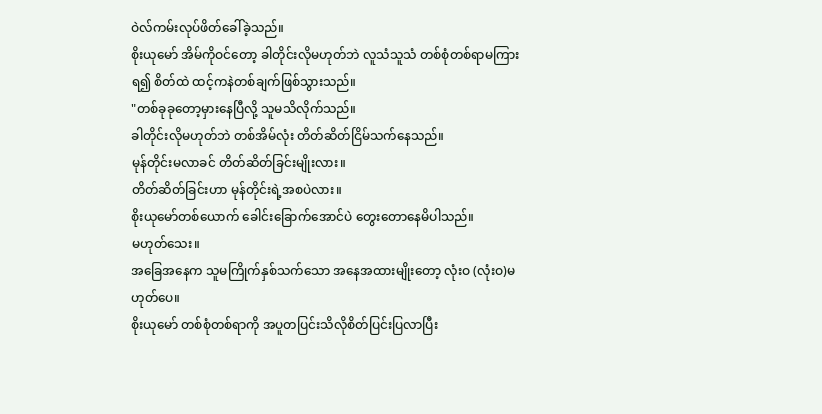ဝဲလ်ကမ်းလုပ်ဖိတ်ခေါ်ခဲ့သည်။
စိုးယုမော် အိမ်ကိုဝင်တော့ ခါတိုင်းလိုမဟုတ်ဘဲ လူသံသူသံ တစ်စုံတစ်ရာမကြားရ၍ စိတ်ထဲ ထင့်ကနဲတစ်ချက်ဖြစ်သွားသည်။
"တစ်ခုခုတော့မှားနေပြီလို့ သူမသိလိုက်သည်။
ခါတိုင်းလိုမဟုတ်ဘဲ တစ်အိမ်လုံး တိတ်ဆိတ်ငြိမ်သက်နေသည်။
မုန်တိုင်းမလာခင် တိတ်ဆိတ်ခြင်းမျိုးလား။
တိတ်ဆိတ်ခြင်းဟာ မုန်တိုင်းရဲ့အစပဲလား။
စိုးယုမော်တစ်ယောက် ခေါင်းခြောက်အောင်ပဲ တွေးတောနေမိပါသည်။
မဟုတ်သေး။
အခြေအနေက သူမကြိုက်နှစ်သက်သော အနေအထားမျိုးတော့ လုံးဝ (လုံးဝ)မဟုတ်ပေ။
စိုးယုမော် တစ်စုံတစ်ရာကို အပူတပြင်းသိလိုစိတ်ပြင်းပြလာပြီး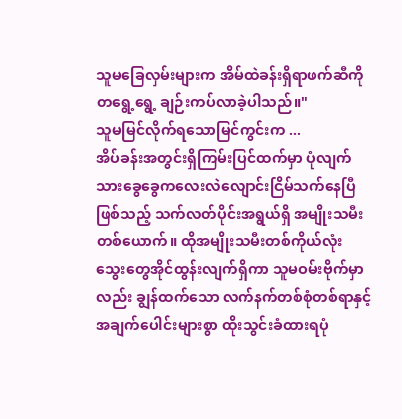သူမခြေလှမ်းများက အိမ်ထဲခန်းရှိရာဖက်ဆီကို တရွေ့ရွေ့ ချဉ်းကပ်လာခဲ့ပါသည်။"
သူမမြင်လိုက်ရသောမြင်ကွင်းက ...
အိပ်ခန်းအတွင်းရှိကြမ်းပြင်ထက်မှာ ပုံလျက်သားခွေခွေကလေးလဲလျောင်းငြိမ်သက်နေပြီဖြစ်သည့် သက်လတ်ပိုင်းအရွယ်ရှိ အမျိုးသမီးတစ်ယောက်။ ထိုအမျိုးသမီးတစ်ကိုယ်လုံး သွေးတွေအိုင်ထွန်းလျက်ရှိကာ သူမဝမ်းဗိုက်မှာလည်း ချွန်ထက်သော လက်နက်တစ်စုံတစ်ရာနှင့် အချက်ပေါင်းများစွာ ထိုးသွင်းခံထားရပုံ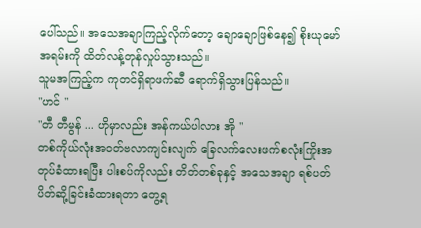ပေါ်သည်။ အသေအချာကြည့်လိုက်တော့ ချောချောဖြစ်နေ၍ စိုးယုမော်အရမ်းကို ထိတ်လန့်တုန်လှုပ်သွားသည်။
သူမအကြည့်က ကုတင်ရှိရာဖက်ဆီ ရောက်ရှိသွားပြန်သည်။
"ဟင် "
"တီ တီမွန် ... ဟိုမှာလည်း အန်ကယ်ပါလား အို "
တစ်ကိုယ်လုံးအဝတ်ဗလာကျင်းလျက် ခြေလက်လေးဖက်စလုံးကြိုးအတုပ်ခံထားရပြီး ပါးစပ်ကိုလည်း တိတ်တစ်ခုနှင့် အသေအချာ ရစ်ပတ်ပိတ်ဆို့ခြင်းခံထားရတာ တွေ့ရ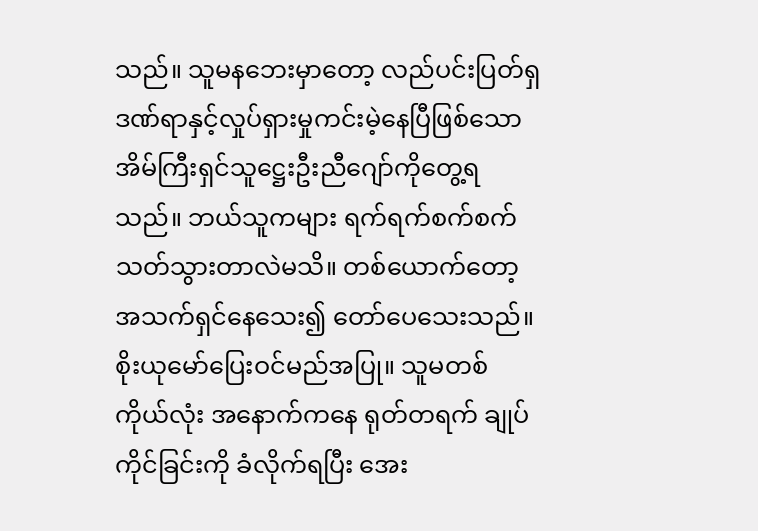သည်။ သူမနဘေးမှာတော့ လည်ပင်းပြတ်ရှဒဏ်ရာနှင့်လှုပ်ရှားမှုကင်းမဲ့နေပြီဖြစ်သော အိမ်ကြီးရှင်သူဋ္ဌေးဦးညီဂျော်ကိုတွေ့ရသည်။ ဘယ်သူကများ ရက်ရက်စက်စက်သတ်သွားတာလဲမသိ။ တစ်ယောက်တော့ အသက်ရှင်နေသေး၍ တော်ပေသေးသည်။ စိုးယုမော်ပြေးဝင်မည်အပြု။ သူမတစ်ကိုယ်လုံး အနောက်ကနေ ရုတ်တရက် ချုပ်ကိုင်ခြင်းကို ခံလိုက်ရပြီး အေး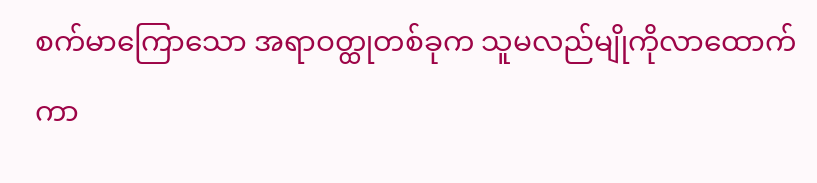စက်မာကြောသော အရာဝတ္ထုတစ်ခုက သူမလည်မျိုကိုလာထောက်ကာ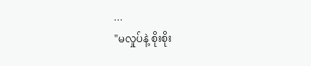...
"မလှုပ်နဲ့ စိုးစိုး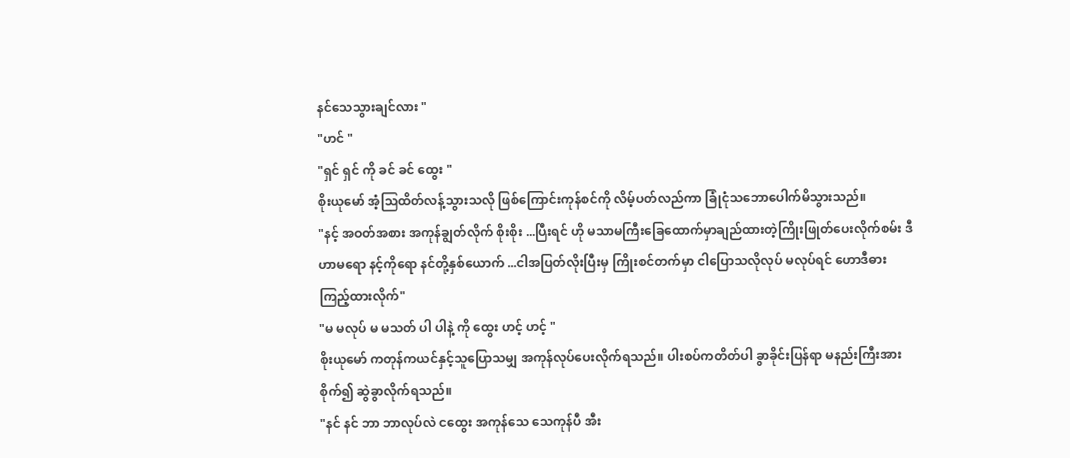နင်သေသွားချင်လား "
"ဟင် "
"ရှင် ရှင် ကို ခင် ခင် ထွေး "
စိုးယုမော် အံ့ဩထိတ်လန့်သွားသလို ဖြစ်ကြောင်းကုန်စင်ကို လိမ့်ပတ်လည်ကာ ခြုံငုံသဘောပေါက်မိသွားသည်။
"နင့် အဝတ်အစား အကုန်ချွတ်လိုက် စိုးစိုး ...ပြီးရင် ဟို မသာမကြီးခြေထောက်မှာချည်ထားတဲ့ကြိုးဖြုတ်ပေးလိုက်စမ်း ဒီဟာမရော နင့်ကိုရော နင်တို့နှစ်ယောက် ...ငါအပြတ်လိုးပြီးမှ ကြိုးစင်တက်မှာ ငါပြောသလိုလုပ် မလုပ်ရင် ဟောဒီဓား ကြည့်ထားလိုက်"
"မ မလုပ် မ မသတ် ပါ ပါနဲ့ ကို ထွေး ဟင့် ဟင့် "
စိုးယုမော် ကတုန်ကယင်နှင့်သူပြောသမျှ အကုန်လုပ်ပေးလိုက်ရသည်။ ပါးစပ်ကတိတ်ပါ ခွာခိုင်းပြန်ရာ မနည်းကြီးအားစိုက်၍ ဆွဲခွာလိုက်ရသည်။
"နင် နင် ဘာ ဘာလုပ်လဲ ငထွေး အကုန်သေ သေကုန်ပီ အီး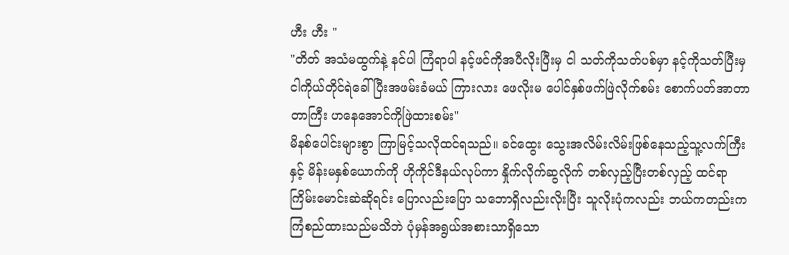ဟီး ဟီး "
"တိတ် အသံမထွက်နဲ့ နင်ပါ ကြံရာပါ နင့်ဖင်ကိုအပီလိုးပြီးမှ ငါ သတ်ကိုသတ်ပစ်မှာ နင့်ကိုသတ်ပြီးမှ ငါကိုယ်တိုင်ရဲခေါ်ပြီးအဖမ်းခံမယ် ကြားလား ဖေလိုးမ ပေါင်နှစ်ဖက်ဖြဲလိုက်စမ်း စောက်ပတ်အာတာတာကြီး ဟနေအောင်ကိုဖြဲထားစမ်း"
မိနစ်ပေါင်းများစွာ ကြာမြင့်သလိုထင်ရသည်။ ခင်ထွေး သွေးအလိမ်းလိမ်းဖြစ်နေသည့်သူ့လက်ကြီးနှင့် မိန်းမနှစ်ယောက်ကို ဟိုကိုင်ဒီနယ်လုပ်ကာ နှိုက်လိုက်ဆွလိုက် တစ်လှည့်ပြီးတစ်လှည့် ထင်ရာကြိမ်းမောင်းဆဲဆိုရင်း ပြောလည်းပြော သဘောရှိလည်းလိုးပြီး သူလိုးပုံကလည်း ဘယ်ကတည်းကကြံစည်ထားသည်မသိဘဲ ပုံမှန်အရွယ်အစားသာရှိသော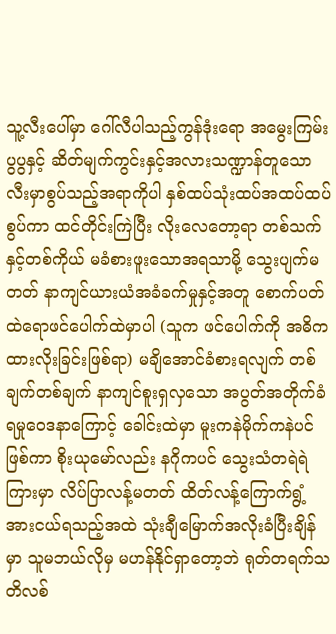သူ့လီးပေါ်မှာ ဂေါ်လီပါသည့်ကွန်ဒုံးရော အမွေးကြမ်းပွပွနှင့် ဆိတ်မျက်ကွင်းနှင့်အလားသဏ္ဍာန်တူသော လီးမှာစွပ်သည့်အရာကိုပါ နှစ်ထပ်သုံးထပ်အထပ်ထပ်စွပ်ကာ ထင်တိုင်းကြဲပြီး လိုးလေတော့ရာ တစ်သက်နှင့်တစ်ကိုယ် မခံစားဖူးသောအရသာမို့ သွေးပျက်မတတ် နာကျင်ယားယံအခံခက်မှုနှင့်အတူ စောက်ပတ်ထဲရောဖင်ပေါက်ထဲမှာပါ (သူက ဖင်ပေါက်ကို အဓိကထားလိုးခြင်းဖြစ်ရာ) မချိအောင်ခံစားရလျက် တစ်ချက်တစ်ချက် နာကျင်စူးရှလှသော အပွတ်အတိုက်ခံရမှုဝေဒနာကြောင့် ခေါင်းထဲမှာ မူးကနဲမိုက်ကနဲပင်ဖြစ်ကာ စိုးယုမော်လည်း နဂိုကပင် သွေးသံတရဲရဲကြားမှာ လိပ်ပြာလန့်မတတ် ထိတ်လန့်ကြောက်ရွံ့အားငယ်ရသည့်အထဲ သုံးချီမြောက်အလိုးခံပြီးချိန်မှာ သူမဘယ်လိုမှ မဟန်နိုင်ရှာတော့ဘဲ ရုတ်တရက်သတိလစ်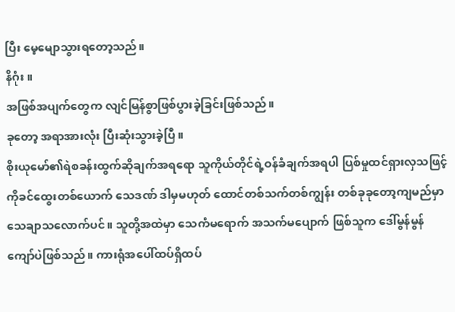ပြီး မေ့မျောသွားရတော့သည်။
နိဂုံး။
အဖြစ်အပျက်တွေက လျင်မြန်စွာဖြစ်ပွားခဲ့ခြင်းဖြစ်သည်။
ခုတော့ အရာအားလုံး ပြီးဆုံးသွားခဲ့ပြီ။
စိုးယုမော်၏ရဲစခန်းထွက်ဆိုချက်အရရော သူကိုယ်တိုင်ရဲ့ဝန်ခံချက်အရပါ ပြစ်မှုထင်ရှားလှသဖြင့် ကိုခင်ထွေးတစ်ယောက် သေဒဏ် ဒါမှမဟုတ် ထောင်တစ်သက်တစ်ကျွန်း တစ်ခုခုတော့ကျမည်မှာသေချာသလောက်ပင်။ သူတို့အထဲမှာ သေကံမရောက် အသက်မပျောက် ဖြစ်သူက ဒေါ်မွန်မွန်ကျော်ပဲဖြစ်သည်။ ကားရုံအပေါ်ထပ်ရှိထပ်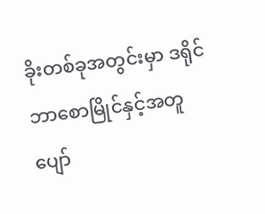ခိုးတစ်ခုအတွင်းမှာ ဒရိုင်ဘာစောမြိုင်နှင့်အတူ ပျော်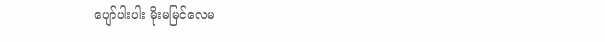ပျော်ပါးပါး မိုးမမြင်လေမ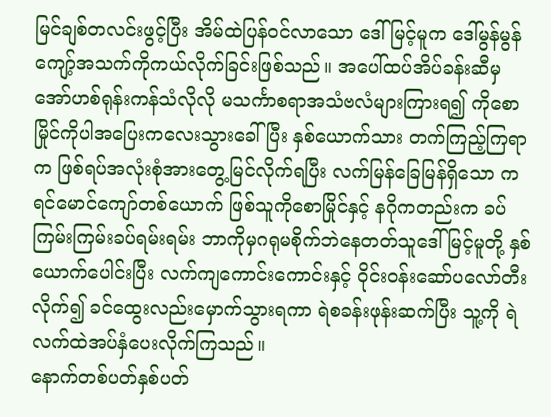မြင်ချစ်တလင်းဖွင့်ပြီး အိမ်ထဲပြန်ဝင်လာသော ဒေါ်မြင့်မူက ဒေါ်မွန်မွန်ကျော့်အသက်ကိုကယ်လိုက်ခြင်းဖြစ်သည်။ အပေါ်ထပ်အိပ်ခန်းဆီမှ အော်ဟစ်ရုန်းကန်သံလိုလို မသင်္ကာစရာအသံဗလံများကြားရ၍ ကိုစောမြိုင်ကိုပါအပြေးကလေးသွားခေါ်ပြီး နှစ်ယောက်သား တက်ကြည့်ကြရာက ဖြစ်ရပ်အလုံးစုံအားတွေ့မြင်လိုက်ရပြီး လက်မြန်ခြေမြန်ရှိသော ကရင်မောင်ကျော်တစ်ယောက် ဖြစ်သူကိုစောမြိုင်နှင့် နဂိုကတည်းက ခပ်ကြမ်းကြမ်းခပ်ရမ်းရမ်း ဘာကိုမှဂရုမစိုက်ဘဲနေတတ်သူဒေါ်မြင့်မူတို့ နှစ်ယောက်ပေါင်းပြီး လက်ကျကောင်းကောင်းနှင့် ဝိုင်းဝန်းဆော်ပလော်တီးလိုက်၍ ခင်ထွေးလည်းမှောက်သွားရကာ ရဲစခန်းဖုန်းဆက်ပြီး သူ့ကို ရဲလက်ထဲအပ်နှံပေးလိုက်ကြသည်။
နောက်တစ်ပတ်နှစ်ပတ်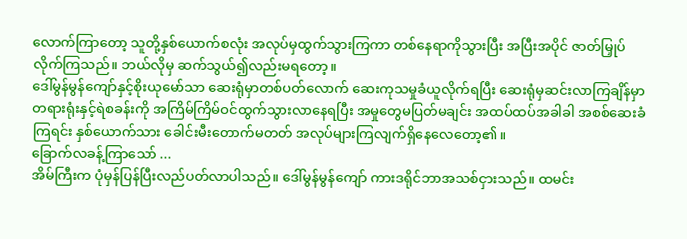လောက်ကြာတော့ သူတို့နှစ်ယောက်စလုံး အလုပ်မှထွက်သွားကြကာ တစ်နေရာကိုသွားပြီး အပြီးအပိုင် ဇာတ်မြှုပ်လိုက်ကြသည်။ ဘယ်လိုမှ ဆက်သွယ်၍လည်းမရတော့။
ဒေါ်မွန်မွန်ကျော်နှင့်စိုးယုမော်သာ ဆေးရုံမှာတစ်ပတ်လောက် ဆေးကုသမှုခံယူလိုက်ရပြီး ဆေးရုံမှဆင်းလာကြချိန်မှာ တရားရုံးနှင့်ရဲစခန်းကို အကြိမ်ကြိမ်ဝင်ထွက်သွားလာနေရပြီး အမှုတွေမပြတ်မချင်း အထပ်ထပ်အခါခါ အစစ်ဆေးခံကြရင်း နှစ်ယောက်သား ခေါင်းမီးတောက်မတတ် အလုပ်များကြလျက်ရှိနေလေတော့၏။
ခြောက်လခန့်ကြာသော် ...
အိမ်ကြီးက ပုံမှန်ပြန်ပြီးလည်ပတ်လာပါသည်။ ဒေါ်မွန်မွန်ကျော် ကားဒရိုင်ဘာအသစ်ငှားသည်။ ထမင်း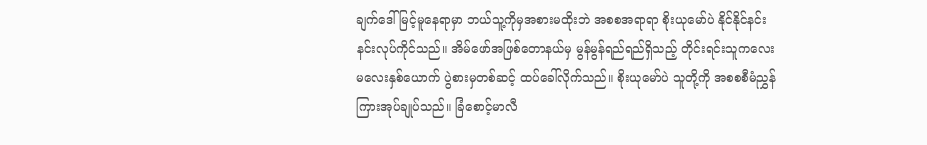ချက်ဒေါ်မြင့်မူနေရာမှာ ဘယ်သူ့ကိုမှအစားမထိုးဘဲ အစစအရာရာ စိုးယုမော်ပဲ နိုင်နိုင်နင်းနင်းလုပ်ကိုင်သည်။ အိမ်ဖော်အဖြစ်တောနယ်မှ မွန်မွန်ရည်ရည်ရှိသည့် တိုင်းရင်းသူကလေးမလေးနှစ်ယောက် ပွဲစားမှတစ်ဆင့် ထပ်ခေါ်လိုက်သည်။ စိုးယုမော်ပဲ သူတို့ကို အစစစီမံညွှန်ကြားအုပ်ချုပ်သည်။ ခြံစောင့်မာလီ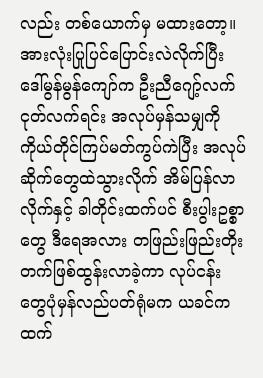လည်း တစ်ယောက်မှ မထားတော့။ အားလုံးပြုပြင်ပြောင်းလဲလိုက်ပြီး ဒေါ်မွန်မွန်ကျော်က ဦးညီဂျော့်လက်ငုတ်လက်ရင်း အလုပ်မှန်သမျှကို ကိုယ်တိုင်ကြပ်မတ်ကွပ်ကဲပြီး အလုပ်ဆိုက်တွေထဲသွားလိုက် အိမ်ပြန်လာလိုက်နှင့် ခါတိုင်းထက်ပင် စီးပွါးဥစ္စာတွေ ဒီရေအလား တဖြည်းဖြည်းတိုးတက်ဖြစ်ထွန်းလာခဲ့ကာ လုပ်ငန်းတွေပုံမှန်လည်ပတ်ရုံမက ယခင်ကထက်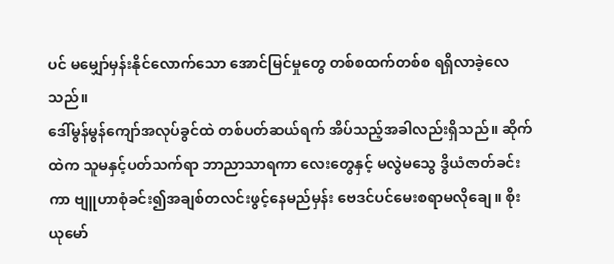ပင် မမျှော်မှန်းနိုင်လောက်သော အောင်မြင်မှုတွေ တစ်စထက်တစ်စ ရရှိလာခဲ့လေသည်။
ဒေါ်မွန်မွန်ကျော်အလုပ်ခွင်ထဲ တစ်ပတ်ဆယ်ရက် အိပ်သည့်အခါလည်းရှိသည်။ ဆိုက်ထဲက သူမနှင့်ပတ်သက်ရာ ဘာညာသာရကာ လေးတွေနှင့် မလွဲမသွေ ဒွိယံဇာတ်ခင်းကာ ဗျူဟာစုံခင်း၍အချစ်တလင်းဖွင့်နေမည်မှန်း ဗေဒင်ပင်မေးစရာမလိုချေ။ စိုးယုမော်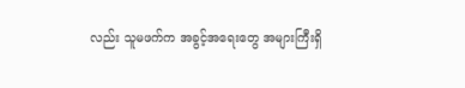လည်း သူမဖက်က အခွင့်အရေးတွေ အများကြီးရှိ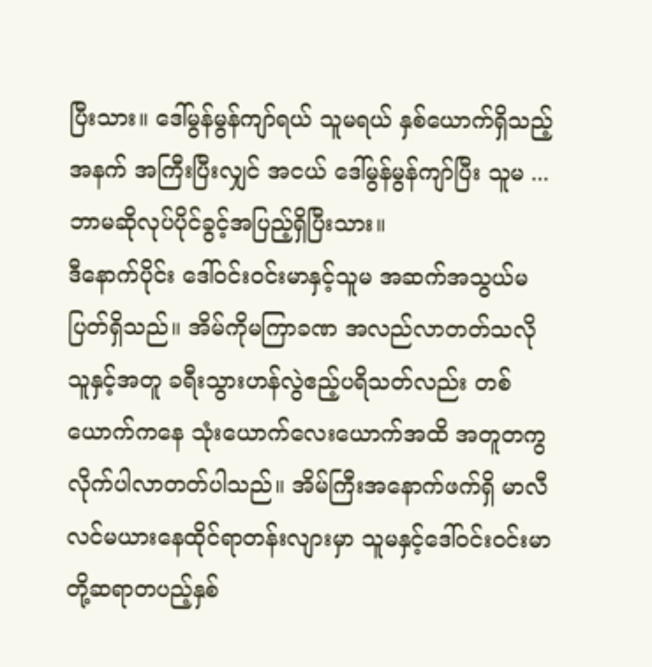ပြီးသား။ ဒေါ်မွန်မွန်ကျာ်ရယ် သူမရယ် နှစ်ယောက်ရှိသည့်အနက် အကြီးပြီးလျှင် အငယ် ဒေါ်မွန်မွန်ကျာ်ပြီး သူမ ... ဘာမဆိုလုပ်ပိုင်ခွင့်အပြည့်ရှိပြီးသား။
ဒီနောက်ပိုင်း ဒေါ်ဝင်းဝင်းမာနှင့်သူမ အဆက်အသွယ်မပြတ်ရှိသည်။ အိမ်ကိုမကြာခဏ အလည်လာတတ်သလို သူနှင့်အတူ ခရီးသွားဟန်လွဲဧည့်ပရိသတ်လည်း တစ်ယောက်ကနေ သုံးယောက်လေးယောက်အထိ အတူတကွ လိုက်ပါလာတတ်ပါသည်။ အိမ်ကြီးအနောက်ဖက်ရှိ မာလီလင်မယားနေထိုင်ရာတန်းလျားမှာ သူမနှင့်ဒေါ်ဝင်းဝင်းမာတို့ဆရာတပည့်နှစ်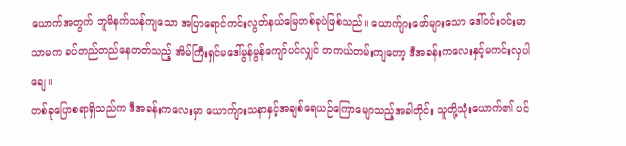ယောက်အတွက် ဘူမိနက်သန်ကျသော အပြာရောင်ကင်းလွတ်နယ်မြေတစ်ခုပဲဖြစ်သည်။ ယောက်ျားဖော်များသော ဒေါ်ဝင်းဝင်းမာသာမက ခပ်တည်တည်နေတတ်သည့် အိမ်ကြီးရှင်မဒေါ်မွန်မွန်ကျော်ပင်လျှင် တကယ်တမ်းကျတော့ ဒီအခန်းကလေးနှင့်မကင်းလှပါချေ။
တစ်ခုပြောစရာရှိသည်က ဒီအခန်းကလေးမှာ ယောက်ျားသနာနှင့်အချစ်ရေယဉ်ကြောမျောသည့်အခါတိုင်း သူတို့သုံးယောက်၏ ပင်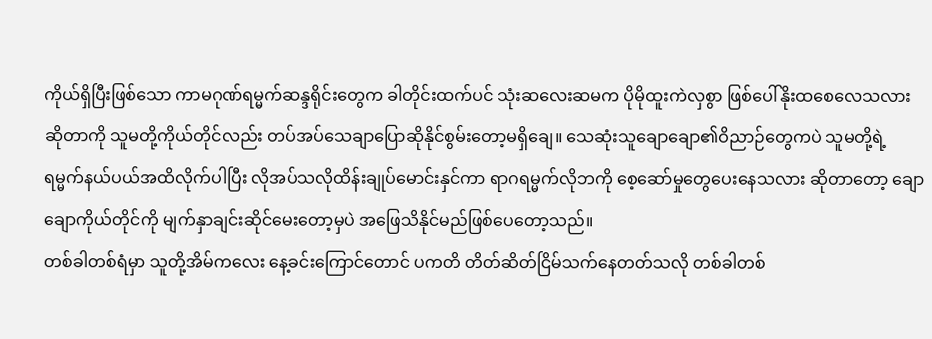ကိုယ်ရှိပြီးဖြစ်သော ကာမဂုဏ်ရမ္မက်ဆန္ဒရိုင်းတွေက ခါတိုင်းထက်ပင် သုံးဆလေးဆမက ပိုမိုထူးကဲလှစွာ ဖြစ်ပေါ်နိုးထစေလေသလား ဆိုတာကို သူမတို့ကိုယ်တိုင်လည်း တပ်အပ်သေချာပြောဆိုနိုင်စွမ်းတော့မရှိချေ။ သေဆုံးသူချောချော၏ဝိညာဉ်တွေကပဲ သူမတို့ရဲ့ရမ္မက်နယ်ပယ်အထိလိုက်ပါပြီး လိုအပ်သလိုထိန်းချုပ်မောင်းနှင်ကာ ရာဂရမ္မက်လိုဘကို စေ့ဆော်မှုတွေပေးနေသလား ဆိုတာတော့ ချောချောကိုယ်တိုင်ကို မျက်နှာချင်းဆိုင်မေးတော့မှပဲ အဖြေသိနိုင်မည်ဖြစ်ပေတော့သည်။
တစ်ခါတစ်ရံမှာ သူတို့အိမ်ကလေး နေ့ခင်းကြောင်တောင် ပကတိ တိတ်ဆိတ်ငြိမ်သက်နေတတ်သလို တစ်ခါတစ်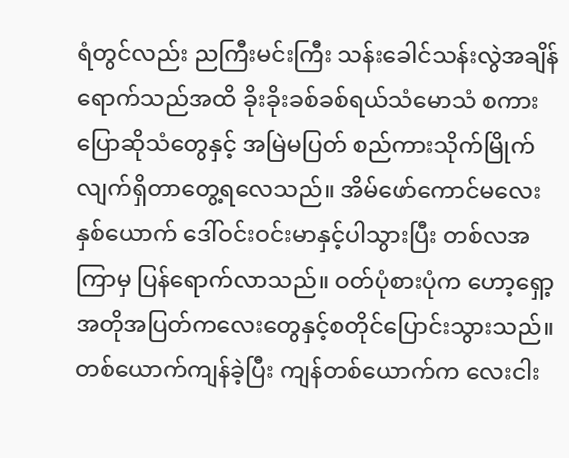ရံတွင်လည်း ညကြီးမင်းကြီး သန်းခေါင်သန်းလွဲအချိန်ရောက်သည်အထိ ခိုးခိုးခစ်ခစ်ရယ်သံမောသံ စကားပြောဆိုသံတွေနှင့် အမြဲမပြတ် စည်ကားသိုက်မြိုက်လျက်ရှိတာတွေ့ရလေသည်။ အိမ်ဖော်ကောင်မလေးနှစ်ယောက် ဒေါ်ဝင်းဝင်းမာနှင့်ပါသွားပြီး တစ်လအကြာမှ ပြန်ရောက်လာသည်။ ဝတ်ပုံစားပုံက ဟော့ရှော့ အတိုအပြတ်ကလေးတွေနှင့်စတိုင်ပြောင်းသွားသည်။ တစ်ယောက်ကျန်ခဲ့ပြီး ကျန်တစ်ယောက်က လေးငါး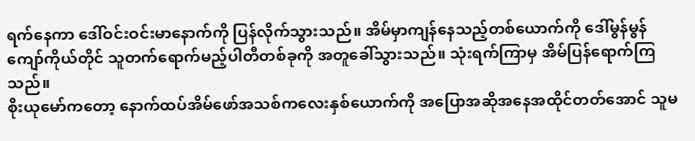ရက်နေကာ ဒေါ်ဝင်းဝင်းမာနောက်ကို ပြန်လိုက်သွားသည်။ အိမ်မှာကျန်နေသည့်တစ်ယောက်ကို ဒေါ်မွန်မွန်ကျော်ကိုယ်တိုင် သူတက်ရောက်မည့်ပါတီတစ်ခုကို အတူခေါ်သွားသည်။ သုံးရက်ကြာမှ အိမ်ပြန်ရောက်ကြသည်။
စိုးယုမော်ကတော့ နောက်ထပ်အိမ်ဖော်အသစ်ကလေးနှစ်ယောက်ကို အပြောအဆိုအနေအထိုင်တတ်အောင် သူမ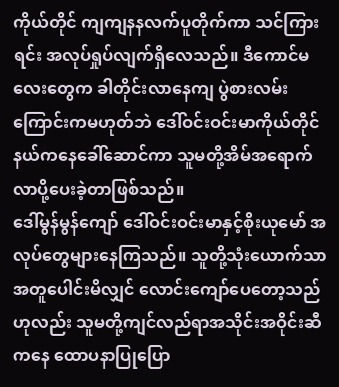ကိုယ်တိုင် ကျကျနနလက်ပူတိုက်ကာ သင်ကြားရင်း အလုပ်ရှုပ်လျက်ရှိလေသည်။ ဒီကောင်မလေးတွေက ခါတိုင်းလာနေကျ ပွဲစားလမ်းကြောင်းကမဟုတ်ဘဲ ဒေါ်ဝင်းဝင်းမာကိုယ်တိုင် နယ်ကနေခေါ်ဆောင်ကာ သူမတို့အိမ်အရောက် လာပို့ပေးခဲ့တာဖြစ်သည်။
ဒေါ်မွန်မွန်ကျော် ဒေါ်ဝင်းဝင်းမာနှင့်စိုးယုမော် အလုပ်တွေများနေကြသည်။ သူတို့သုံးယောက်သာ အတူပေါင်းမိလျှင် လောင်းကျော်ပေတော့သည် ဟုလည်း သူမတို့ကျင်လည်ရာအသိုင်းအဝိုင်းဆီကနေ ထောပနာပြုပြော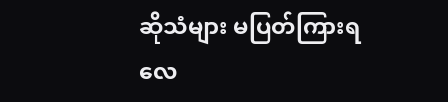ဆိုသံများ မပြတ်ကြားရလေ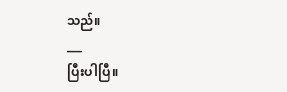သည်။
___
ပြီးပါပြီ။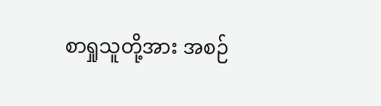စာရှုသူတို့အား အစဉ်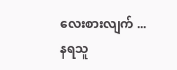လေးစားလျက် ...
နရသူ